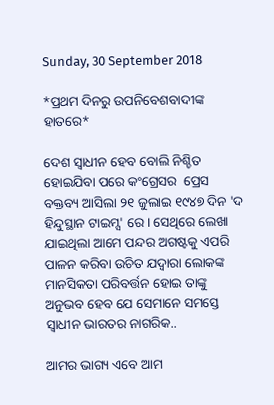Sunday, 30 September 2018

*ପ୍ରଥମ ଦିନରୁ ଉପନିବେଶବାଦୀଙ୍କ ହାତରେ*

ଦେଶ ସ୍ଵାଧୀନ ହେବ ବୋଲି ନିଶ୍ଚିତ ହୋଇଯିବା ପରେ କଂଗ୍ରେସର  ପ୍ରେସ ବକ୍ତବ୍ୟ ଆସିଲା ୨୧ ଜୁଲାଇ ୧୯୪୭ ଦିନ 'ଦ ହିନ୍ଦୁସ୍ଥାନ ଟାଇମ୍ସ' ରେ। ସେଥିରେ ଲେଖା ଯାଇଥିଲା ଆମେ ପନ୍ଦର ଅଗଷ୍ଟକୁ ଏପରି ପାଳନ କରିବା ଉଚିତ ଯଦ୍ୱାରା ଲୋକଙ୍କ ମାନସିକତା ପରିବର୍ତ୍ତନ ହୋଇ ତାଙ୍କୁ ଅନୁଭବ ହେବ ଯେ ସେମାନେ ସମସ୍ତେ ସ୍ୱାଧୀନ ଭାରତର ନାଗରିକ..

ଆମର ଭାଗ୍ୟ ଏବେ ଆମ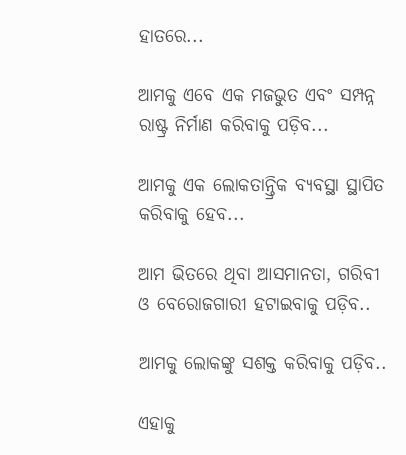ହାତରେ...

ଆମକୁ ଏବେ ଏକ ମଜଭୁତ ଏବଂ ସମ୍ପନ୍ନ ରାଷ୍ଟ୍ର ନିର୍ମାଣ କରିବାକୁ ପଡ଼ିବ...

ଆମକୁ ଏକ ଲୋକତାନ୍ତ୍ରିକ ବ୍ୟବସ୍ଥା ସ୍ଥାପିତ କରିବାକୁ ହେବ...

ଆମ ଭିତରେ ଥିବା ଆସମାନତା, ଗରିବୀ ଓ ବେରୋଜଗାରୀ ହଟାଇବାକୁ ପଡ଼ିବ..

ଆମକୁ ଲୋକଙ୍କୁ ସଶକ୍ତ କରିବାକୁ ପଡ଼ିବ..

ଏହାକୁ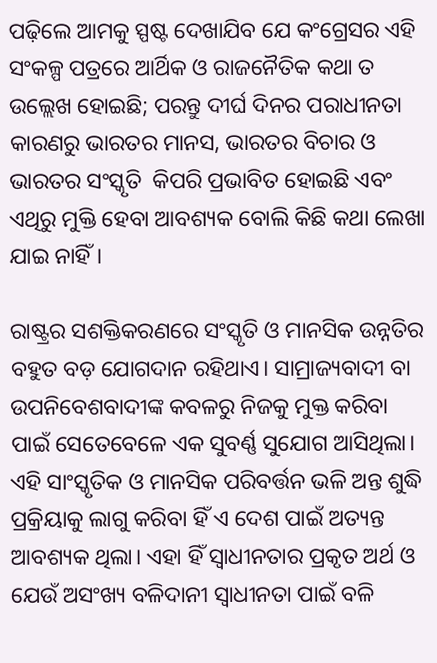ପଢ଼ିଲେ ଆମକୁ ସ୍ପଷ୍ଟ ଦେଖାଯିବ ଯେ କଂଗ୍ରେସର ଏହି ସଂକଳ୍ପ ପତ୍ରରେ ଆର୍ଥିକ ଓ ରାଜନୈତିକ କଥା ତ ଉଲ୍ଲେଖ ହୋଇଛି; ପରନ୍ତୁ ଦୀର୍ଘ ଦିନର ପରାଧୀନତା କାରଣରୁ ଭାରତର ମାନସ, ଭାରତର ବିଚାର ଓ ଭାରତର ସଂସ୍କୃତି  କିପରି ପ୍ରଭାବିତ ହୋଇଛି ଏବଂ ଏଥିରୁ ମୁକ୍ତି ହେବା ଆବଶ୍ୟକ ବୋଲି କିଛି କଥା ଲେଖା ଯାଇ ନାହିଁ।

ରାଷ୍ଟ୍ରର ସଶକ୍ତିକରଣରେ ସଂସ୍କୃତି ଓ ମାନସିକ ଉନ୍ନତିର ବହୁତ ବଡ଼ ଯୋଗଦାନ ରହିଥାଏ। ସାମ୍ରାଜ୍ୟବାଦୀ ବା ଉପନିବେଶବାଦୀଙ୍କ କବଳରୁ ନିଜକୁ ମୁକ୍ତ କରିବା ପାଇଁ ସେତେବେଳେ ଏକ ସୁବର୍ଣ୍ଣ ସୁଯୋଗ ଆସିଥିଲା। ଏହି ସାଂସ୍କୃତିକ ଓ ମାନସିକ ପରିବର୍ତ୍ତନ ଭଳି ଅନ୍ତ ଶୁଦ୍ଧି ପ୍ରକ୍ରିୟାକୁ ଲାଗୁ କରିବା ହିଁ ଏ ଦେଶ ପାଇଁ ଅତ୍ୟନ୍ତ ଆବଶ୍ୟକ ଥିଲା। ଏହା ହିଁ ସ୍ୱାଧୀନତାର ପ୍ରକୃତ ଅର୍ଥ ଓ ଯେଉଁ ଅସଂଖ୍ୟ ବଳିଦାନୀ ସ୍ୱାଧୀନତା ପାଇଁ ବଳି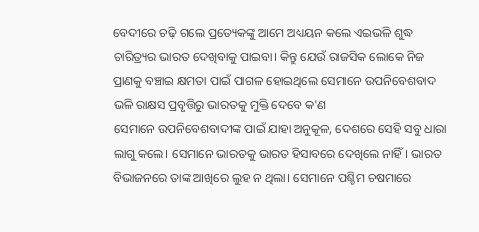ବେଦୀରେ ଚଢ଼ି ଗଲେ ପ୍ରତ୍ୟେକଙ୍କୁ ଆମେ ଅଧ୍ୟୟନ କଲେ ଏଇଭଳି ଶୁଦ୍ଧ ଚାରିତ୍ର୍ୟର ଭାରତ ଦେଖିବାକୁ ପାଇବା। କିନ୍ତୁ ଯେଉଁ ରାଜସିକ ଲୋକେ ନିଜ ପ୍ରାଣକୁ ବଞ୍ଚାଇ କ୍ଷମତା ପାଇଁ ପାଗଳ ହୋଇଥିଲେ ସେମାନେ ଉପନିବେଶବାଦ ଭଳି ରାକ୍ଷସ ପ୍ରବୃତ୍ତିରୁ ଭାରତକୁ ମୁକ୍ତି ଦେବେ କ'ଣ
ସେମାନେ ଉପନିବେଶବାଦୀଙ୍କ ପାଇଁ ଯାହା ଅନୁକୂଳ, ଦେଶରେ ସେହି ସବୁ ଧାରା ଲାଗୁ କଲେ। ସେମାନେ ଭାରତକୁ ଭାରତ ହିସାବରେ ଦେଖିଲେ ନାହିଁ। ଭାରତ ବିଭାଜନରେ ତାଙ୍କ ଆଖିରେ ଲୁହ ନ ଥିଲା। ସେମାନେ ପଶ୍ଚିମ ଚଷମାରେ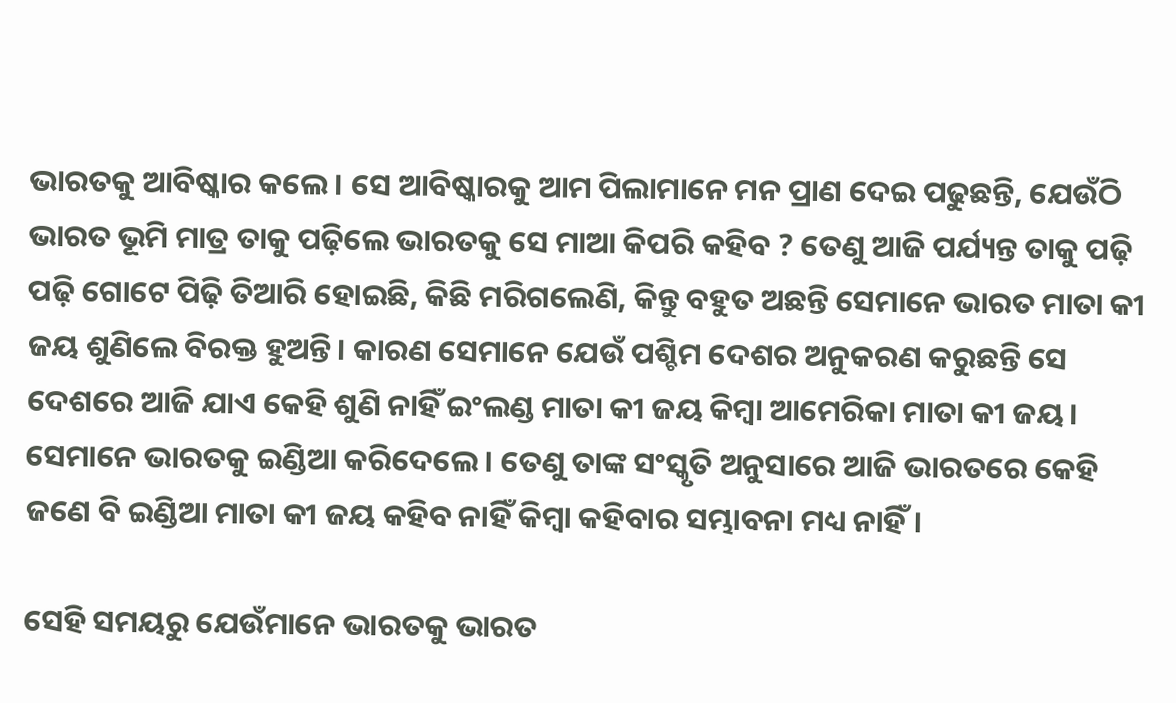ଭାରତକୁ ଆବିଷ୍କାର କଲେ। ସେ ଆବିଷ୍କାରକୁ ଆମ ପିଲାମାନେ ମନ ପ୍ରାଣ ଦେଇ ପଢୁଛନ୍ତି, ଯେଉଁଠି ଭାରତ ଭୂମି ମାତ୍ର ତାକୁ ପଢ଼ିଲେ ଭାରତକୁ ସେ ମାଆ କିପରି କହିବ ? ତେଣୁ ଆଜି ପର୍ଯ୍ୟନ୍ତ ତାକୁ ପଢ଼ି ପଢ଼ି ଗୋଟେ ପିଢ଼ି ତିଆରି ହୋଇଛି, କିଛି ମରିଗଲେଣି, କିନ୍ତୁ ବହୁତ ଅଛନ୍ତି ସେମାନେ ଭାରତ ମାତା କୀ ଜୟ ଶୁଣିଲେ ବିରକ୍ତ ହୁଅନ୍ତି। କାରଣ ସେମାନେ ଯେଉଁ ପଶ୍ଚିମ ଦେଶର ଅନୁକରଣ କରୁଛନ୍ତି ସେ ଦେଶରେ ଆଜି ଯାଏ କେହି ଶୁଣି ନାହିଁ ଇଂଲଣ୍ଡ ମାତା କୀ ଜୟ କିମ୍ବା ଆମେରିକା ମାତା କୀ ଜୟ। ସେମାନେ ଭାରତକୁ ଇଣ୍ଡିଆ କରିଦେଲେ। ତେଣୁ ତାଙ୍କ ସଂସ୍କୃତି ଅନୁସାରେ ଆଜି ଭାରତରେ କେହି ଜଣେ ବି ଇଣ୍ଡିଆ ମାତା କୀ ଜୟ କହିବ ନାହିଁ କିମ୍ୱା କହିବାର ସମ୍ଭାବନା ମଧ୍ୟ ନାହିଁ।

ସେହି ସମୟରୁ ଯେଉଁମାନେ ଭାରତକୁ ଭାରତ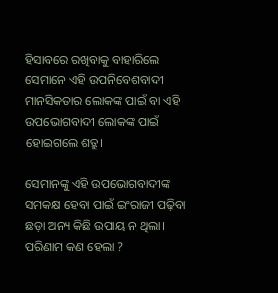ହିସାବରେ ରଖିବାକୁ ବାହାରିଲେ ସେମାନେ ଏହି ଉପନିବେଶବାଦୀ ମାନସିକତାର ଲୋକଙ୍କ ପାଇଁ ବା ଏହି ଉପଭୋଗବାଦୀ ଲୋକଙ୍କ ପାଇଁ ହୋଇଗଲେ ଶତ୍ରୁ।

ସେମାନଙ୍କୁ ଏହି ଉପଭୋଗବାଦୀଙ୍କ ସମକକ୍ଷ ହେବା ପାଇଁ ଇଂରାଜୀ ପଢ଼ିବା ଛଡ଼ା ଅନ୍ୟ କିଛି ଉପାୟ ନ ଥିଲା। ପରିଣାମ କଣ ହେଲା ?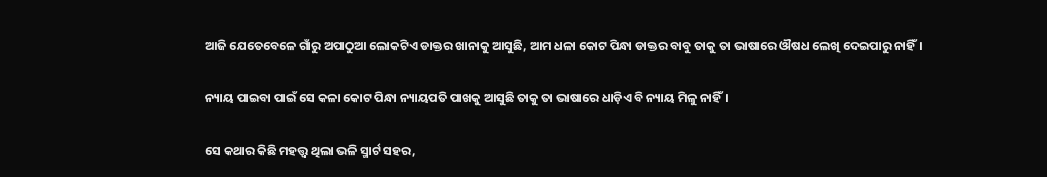ଆଜି ଯେତେବେଳେ ଗାଁରୁ ଅପାଠୁଆ ଲୋକଟିଏ ଡାକ୍ତର ଖାନାକୁ ଆସୁଛି, ଆମ ଧଳା କୋଟ ପିନ୍ଧା ଡାକ୍ତର ବାବୁ ତାକୁ ତା ଭାଷାରେ ଔଷଧ ଲେଖି ଦେଇପାରୁ ନାହିଁ।

ନ୍ୟାୟ ପାଇବା ପାଇଁ ସେ କଳା କୋଟ ପିନ୍ଧା ନ୍ୟାୟପତି ପାଖକୁ ଆସୁଛି ତାକୁ ତା ଭାଷାରେ ଧାଡ଼ିଏ ବି ନ୍ୟାୟ ମିଳୁ ନାହିଁ।

ସେ କଥାର କିଛି ମହତ୍ତ୍ୱ ଥିଲା ଭଳି ସ୍ମାର୍ଟ ସହର,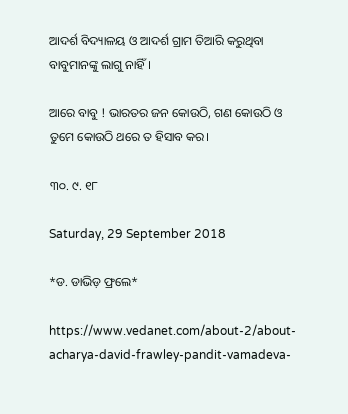ଆଦର୍ଶ ବିଦ୍ୟାଳୟ ଓ ଆଦର୍ଶ ଗ୍ରାମ ତିଆରି କରୁଥିବା ବାବୁମାନଙ୍କୁ ଲାଗୁ ନାହିଁ।

ଆରେ ବାବୁ ! ଭାରତର ଜନ କୋଉଠି, ଗଣ କୋଉଠି ଓ ତୁମେ କୋଉଠି ଥରେ ତ ହିସାବ କର।

୩୦. ୯. ୧୮

Saturday, 29 September 2018

*ଡ. ଡାଭିଡ଼ ଫ୍ରଲେ*

https://www.vedanet.com/about-2/about-acharya-david-frawley-pandit-vamadeva-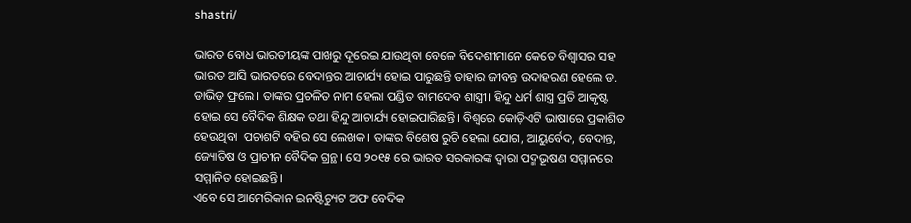shastri/

ଭାରତ ବୋଧ ଭାରତୀୟଙ୍କ ପାଖରୁ ଦୂରେଇ ଯାଉଥିବା ବେଳେ ବିଦେଶୀମାନେ କେତେ ବିଶ୍ୱାସର ସହ ଭାରତ ଆସି ଭାରତରେ ବେଦାନ୍ତର ଆଚାର୍ଯ୍ୟ ହୋଇ ପାରୁଛନ୍ତି ତାହାର ଜୀବନ୍ତ ଉଦାହରଣ ହେଲେ ଡ. ଡାଭିଡ଼ ଫ୍ରଲେ। ତାଙ୍କର ପ୍ରଚଳିତ ନାମ ହେଲା ପଣ୍ଡିତ ବାମଦେବ ଶାସ୍ତ୍ରୀ। ହିନ୍ଦୁ ଧର୍ମ ଶାସ୍ତ୍ର ପ୍ରତି ଆକୃଷ୍ଟ ହୋଇ ସେ ବୈଦିକ ଶିକ୍ଷକ ତଥା ହିନ୍ଦୁ ଆଚାର୍ଯ୍ୟ ହୋଇପାରିଛନ୍ତି। ବିଶ୍ୱରେ କୋଡ଼ିଏଟି ଭାଷାରେ ପ୍ରକାଶିତ ହେଉଥିବା  ପଚାଶଟି ବହିର ସେ ଲେଖକ। ତାଙ୍କର ବିଶେଷ ରୁଚି ହେଲା ଯୋଗ, ଆୟୁର୍ବେଦ, ବେଦାନ୍ତ, ଜ୍ୟୋତିଷ ଓ ପ୍ରାଚୀନ ବୈଦିକ ଗ୍ରନ୍ଥ। ସେ ୨୦୧୫ ରେ ଭାରତ ସରକାରଙ୍କ ଦ୍ୱାରା ପଦ୍ମଭୂଷଣ ସମ୍ମାନରେ ସମ୍ମାନିତ ହୋଇଛନ୍ତି।
ଏବେ ସେ ଆମେରିକାନ ଇନଷ୍ଟିଚ୍ୟୁଟ ଅଫ ବେଦିକ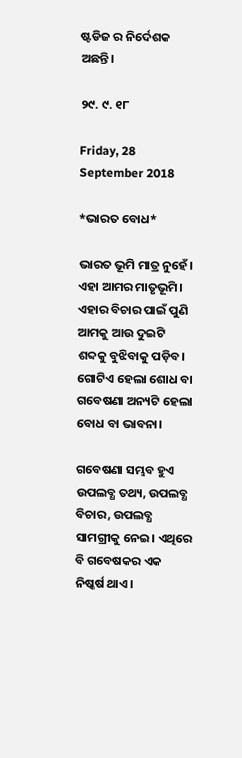ଷ୍ଟଡିଜ ର ନିର୍ଦେଶକ ଅଛନ୍ତି।

୨୯. ୯. ୧୮

Friday, 28 September 2018

*ଭାରତ ବୋଧ*

ଭାରତ ଭୂମି ମାତ୍ର ନୁହେଁ। ଏହା ଆମର ମାତୃଭୂମି। ଏହାର ବିଚାର ପାଇଁ ପୁଣି ଆମକୁ ଆଉ ଦୁଇଟି ଶବ୍ଦକୁ ବୁଝିବାକୁ ପଡ଼ିବ। ଗୋଟିଏ ହେଲା ଶୋଧ ବା ଗବେଷଣା ଅନ୍ୟଟି ହେଲା ବୋଧ ବା ଭାବନା।

ଗବେଷଣା ସମ୍ଭବ ହୁଏ ଉପଲବ୍ଧ ତଥ୍ୟ, ଉପଲବ୍ଧ ବିଚାର, ଉପଲବ୍ଧ ସାମଗ୍ରୀକୁ ନେଇ। ଏଥିରେ ବି ଗବେଷକର ଏକ ନିଷ୍କର୍ଷ ଥାଏ।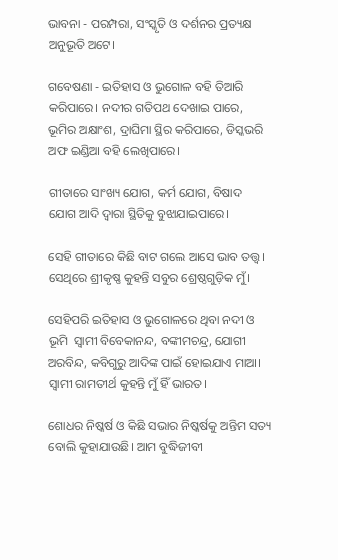ଭାବନା - ପରମ୍ପରା, ସଂସ୍କୃତି ଓ ଦର୍ଶନର ପ୍ରତ୍ୟକ୍ଷ ଅନୁଭୂତି ଅଟେ।

ଗବେଷଣା - ଇତିହାସ ଓ ଭୁଗୋଳ ବହି ତିଆରି କରିପାରେ। ନଦୀର ଗତିପଥ ଦେଖାଇ ପାରେ, ଭୂମିର ଅକ୍ଷାଂଶ, ଦ୍ରାଘିମା ସ୍ଥିର କରିପାରେ, ଡିସ୍କଭରି ଅଫ ଇଣ୍ଡିଆ ବହି ଲେଖିପାରେ।

ଗୀତାରେ ସାଂଖ୍ୟ ଯୋଗ, କର୍ମ ଯୋଗ, ବିଷାଦ ଯୋଗ ଆଦି ଦ୍ୱାରା ସ୍ଥିତିକୁ ବୁଝାଯାଇପାରେ।

ସେହି ଗୀତାରେ କିଛି ବାଟ ଗଲେ ଆସେ ଭାବ ତତ୍ତ୍ୱ। ସେଥିରେ ଶ୍ରୀକୃଷ୍ଣ କୁହନ୍ତି ସବୁର ଶ୍ରେଷ୍ଠଗୁଡ଼ିକ ମୁଁ।

ସେହିପରି ଇତିହାସ ଓ ଭୁଗୋଳରେ ଥିବା ନଦୀ ଓ ଭୂମି  ସ୍ୱାମୀ ବିବେକାନନ୍ଦ, ବଙ୍କୀମଚନ୍ଦ୍ର, ଯୋଗୀ ଅରବିନ୍ଦ, କବିଗୁରୁ ଆଦିଙ୍କ ପାଇଁ ହୋଇଯାଏ ମାଆ। ସ୍ୱାମୀ ରାମତୀର୍ଥ କୁହନ୍ତି ମୁଁ ହିଁ ଭାରତ।

ଶୋଧର ନିଷ୍କର୍ଷ ଓ କିଛି ସଭାର ନିଷ୍କର୍ଷକୁ ଅନ୍ତିମ ସତ୍ୟ ବୋଲି କୁହାଯାଉଛି। ଆମ ବୁଦ୍ଧିଜୀବୀ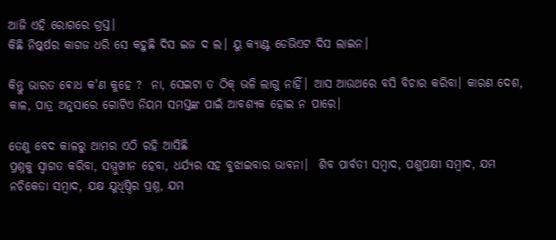ଆଜି ଏହି ରୋଗରେ ଗ୍ରସ୍ତ।
କିଛି ନିଷ୍କର୍ଷର କାଗଜ ଧରି ସେ କହୁଛି ଦିସ ଇଜ ଦ ଲ। ୟୁ କ୍ୟାଣ୍ଟ ଡେଭିଏଟ ଦିସ ଲାଇନ।

କିନ୍ତୁ ଭାରତ ଵୋଧ କ'ଣ କୁହେ ?  ନା, ସେଇଟା ତ ଠିକ୍ ଭଳି ଲାଗୁ ନାହିଁ। ଆସ ଆଉଥରେ ବସି ବିଚାର କରିବା। କାରଣ ଦେଶ, କାଳ, ପାତ୍ର ଅନୁସାରେ ଗୋଟିଏ ନିୟମ ସମସ୍ତଙ୍କ ପାଇଁ ଆବଶ୍ୟକ ହୋଇ ନ ପାରେ।

ତେଣୁ ବେଦ କାଳରୁ ଆମର ଏଠି ରହି ଆସିଛି
ପ୍ରଶ୍ନକୁ ସ୍ୱାଗତ କରିବା, ସମ୍ମୁଖୀନ ହେବା, ଧର୍ଯ୍ୟର ସହ ବୁଝାଇବାର ଭାବନା।  ଶିବ ପାର୍ବତୀ ସମ୍ବାଦ, ପଶୁପକ୍ଷୀ ସମ୍ବାଦ, ଯମ ନଚିକେତା ସମ୍ବାଦ, ଯକ୍ଷ ଯୁଧିଷ୍ଠିର ପ୍ରଶ୍ନ, ଯମ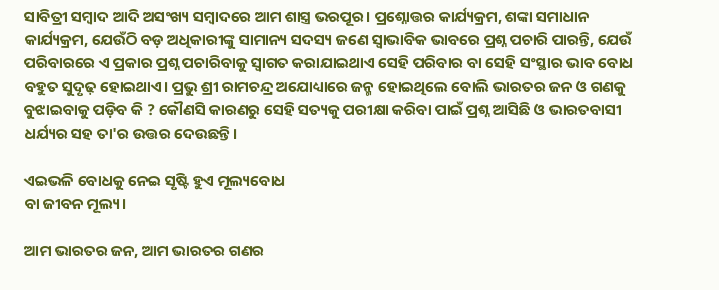ସାବିତ୍ରୀ ସମ୍ବାଦ ଆଦି ଅସଂଖ୍ୟ ସମ୍ବାଦରେ ଆମ ଶାସ୍ତ୍ର ଭରପୂର। ପ୍ରଶ୍ନୋତ୍ତର କାର୍ଯ୍ୟକ୍ରମ, ଶଙ୍କା ସମାଧାନ କାର୍ଯ୍ୟକ୍ରମ, ଯେଉଁଠି ବଡ଼ ଅଧିକାରୀଙ୍କୁ ସାମାନ୍ୟ ସଦସ୍ୟ ଜଣେ ସ୍ୱାଭାବିକ ଭାବରେ ପ୍ରଶ୍ନ ପଚାରି ପାରନ୍ତି, ଯେଉଁ ପରିବାରରେ ଏ ପ୍ରକାର ପ୍ରଶ୍ନ ପଚାରିବାକୁ ସ୍ୱାଗତ କରାଯାଇଥାଏ ସେହି ପରିବାର ବା ସେହି ସଂସ୍ଥାର ଭାବ ବୋଧ ବହୁତ ସୁଦୃଢ଼ ହୋଇଥାଏ। ପ୍ରଭୁ ଶ୍ରୀ ରାମଚନ୍ଦ୍ର ଅଯୋଧ୍ୟାରେ ଜନ୍ମ ହୋଇଥିଲେ ବୋଲି ଭାରତର ଜନ ଓ ଗଣକୁ ବୁଝାଇବାକୁ ପଡ଼ିବ କି ? କୌଣସି କାରଣରୁ ସେହି ସତ୍ୟକୁ ପରୀକ୍ଷା କରିବା ପାଇଁ ପ୍ରଶ୍ନ ଆସିଛି ଓ ଭାରତବାସୀ ଧର୍ଯ୍ୟର ସହ ତା'ର ଉତ୍ତର ଦେଉଛନ୍ତି।

ଏଇଭଳି ବୋଧକୁ ନେଇ ସୃଷ୍ଟି ହୁଏ ମୂଲ୍ୟବୋଧ
ବା ଜୀବନ ମୂଲ୍ୟ।

ଆମ ଭାରତର ଜନ, ଆମ ଭାରତର ଗଣର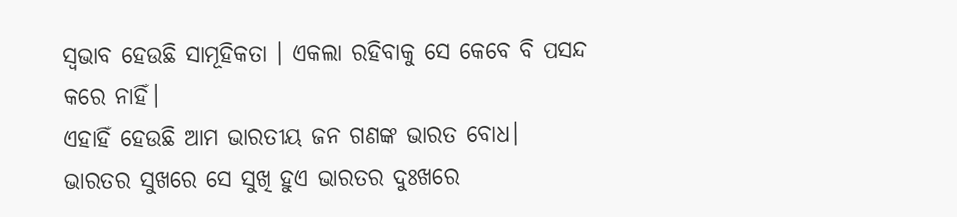ସ୍ଵଭାବ ହେଉଛି ସାମୂହିକତା । ଏକଲା ରହିବାକୁ ସେ କେବେ ବି ପସନ୍ଦ କରେ ନାହିଁ।
ଏହାହିଁ ହେଉଛି ଆମ ଭାରତୀୟ ଜନ ଗଣଙ୍କ ଭାରତ ବୋଧ। ଭାରତର ସୁଖରେ ସେ ସୁଖି ହୁଏ ଭାରତର ଦୁଃଖରେ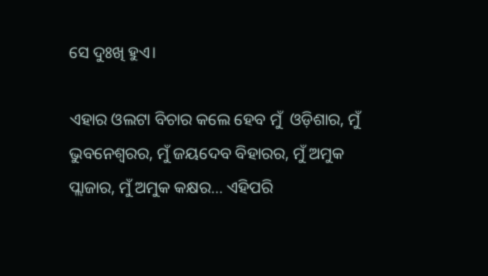ସେ ଦୁଃଖି ହୁଏ।

ଏହାର ଓଲଟା ବିଚାର କଲେ ହେବ ମୁଁ  ଓଡ଼ିଶାର, ମୁଁ ଭୁବନେଶ୍ୱରର, ମୁଁ ଜୟଦେବ ବିହାରର, ମୁଁ ଅମୁକ ପ୍ଲାଜାର, ମୁଁ ଅମୁକ କକ୍ଷର... ଏହିପରି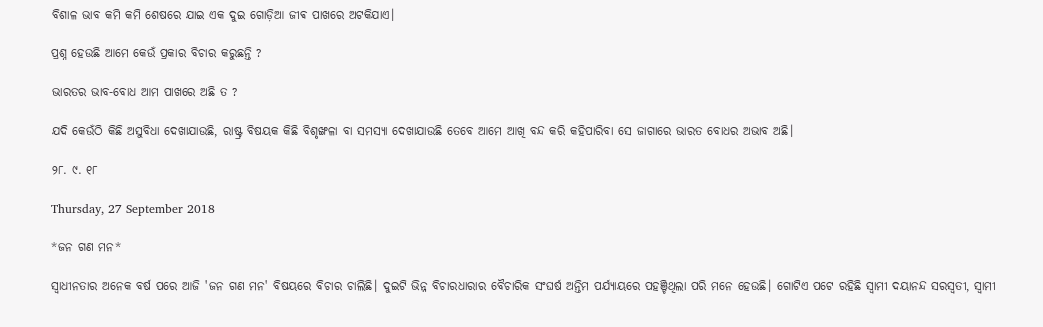ବିଶାଳ ଭାବ କମି କମି ଶେଷରେ ଯାଇ ଏକ ଦୁଇ ଗୋଡ଼ିଆ ଜୀଵ ପାଖରେ ଅଟକିଯାଏ।

ପ୍ରଶ୍ନ ହେଉଛି ଆମେ କେଉଁ ପ୍ରକାର ବିଚାର କରୁଛନ୍ତି ?

ଭାରତର ଭାବ-ବୋଧ ଆମ ପାଖରେ ଅଛି ତ ?

ଯଦି କେଉଁଠି କିଛି ଅସୁବିଧା ଦେଖାଯାଉଛି, ରାଷ୍ଟ୍ର ବିଷୟକ କିଛି ବିଶୃଙ୍ଖଳା ବା ସମସ୍ୟା ଦେଖାଯାଉଛି ତେବେ ଆମେ ଆଖି ବନ୍ଦ କରି କହିପାରିବା ସେ ଜାଗାରେ ଭାରତ ବୋଧର ଅଭାବ ଅଛି।

୨୮. ୯. ୧୮

Thursday, 27 September 2018

*ଜନ ଗଣ ମନ*

ସ୍ୱାଧୀନତାର ଅନେକ ବର୍ଷ ପରେ ଆଜି 'ଜନ ଗଣ ମନ' ବିଷୟରେ ବିଚାର ଚାଲିଛି। ଦୁଇଟି ଭିନ୍ନ ବିଚାରଧାରାର ବୈଚାରିକ ସଂଘର୍ଷ ଅନ୍ତିମ ପର୍ଯ୍ୟାୟରେ ପହଞ୍ଚିଥିଲା ପରି ମନେ ହେଉଛି। ଗୋଟିଏ ପଟେ ରହିଛି ସ୍ୱାମୀ ଦୟାନନ୍ଦ ସରସ୍ୱତୀ, ସ୍ୱାମୀ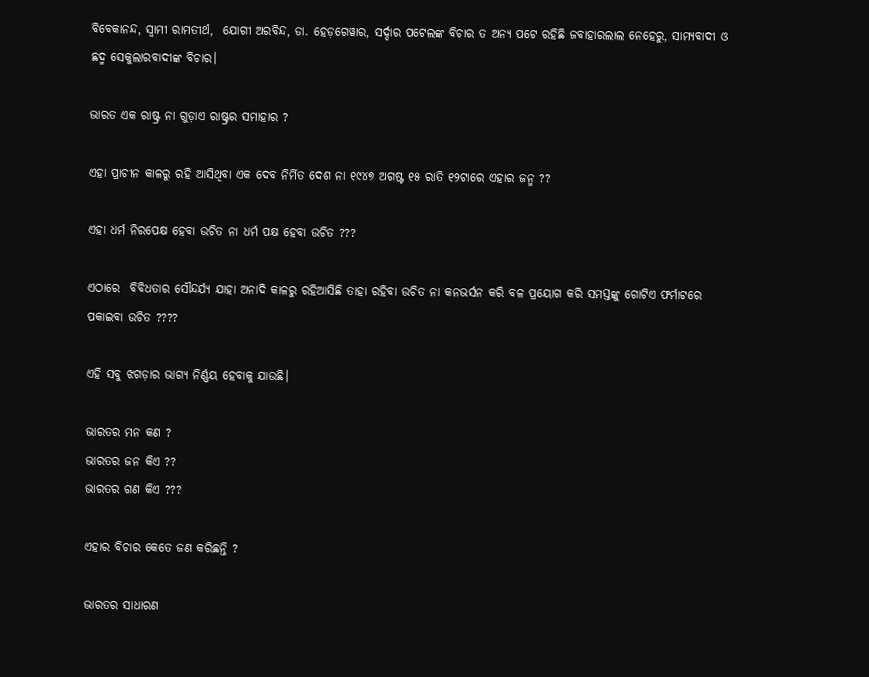ବିବେକାନନ୍ଦ, ସ୍ୱାମୀ ରାମତୀର୍ଥ,  ଯୋଗୀ ଅରବିନ୍ଦ, ଡା. ହେଡ଼ଗେୱାର, ସର୍ଦ୍ଦାର ପଟେଲଙ୍କ ବିଚାର ତ ଅନ୍ୟ ପଟେ ରହିଛି ଜବାହାରଲାଲ ନେହେରୁ, ସାମ୍ୟବାଦୀ ଓ ଛଦ୍ମ ସେକୁଲାରବାଦୀଙ୍କ ବିଚାର।

ଭାରତ ଏକ ରାଷ୍ଟ୍ର ନା ଗୁଡ଼ାଏ ରାଷ୍ଟ୍ରର ସମାହାର ?

ଏହା ପ୍ରାଚୀନ କାଳରୁ ରହି ଆସିଥିବା ଏକ ଦେବ ନିର୍ମିତ ଦେଶ ନା ୧୯୪୭ ଅଗଷ୍ଟ ୧୫ ରାତି ୧୨ଟାରେ ଏହାର ଜନ୍ମ ??

ଏହା ଧର୍ମ ନିରପେକ୍ଷ ହେବା ଉଚିତ ନା ଧର୍ମ ପକ୍ଷ ହେବା ଉଚିତ ???

ଏଠାରେ  ବିବିଧତାର ସୌନ୍ଦର୍ଯ୍ୟ ଯାହା ଅନାଦି କାଳରୁ ରହିଆସିଛି ତାହା ରହିବା ଉଚିତ ନା କନଭର୍ସନ କରି ବଳ ପ୍ରୟୋଗ କରି ସମସ୍ତଙ୍କୁ ଗୋଟିଏ ଫର୍ମାଟରେ ପକାଇବା ଉଚିତ ????

ଏହି ସବୁ ଝଗଡ଼ାର ଭାଗ୍ୟ ନିର୍ଣ୍ଣୟ ହେବାକୁ ଯାଉଛି।

ଭାରତର ମନ କଣ ?
ଭାରତର ଜନ କିଏ ??
ଭାରତର ଗଣ କିଏ ???

ଏହାର ବିଚାର କେତେ ଜଣ କରିଛନ୍ତି ?

ଭାରତର ସାଧାରଣ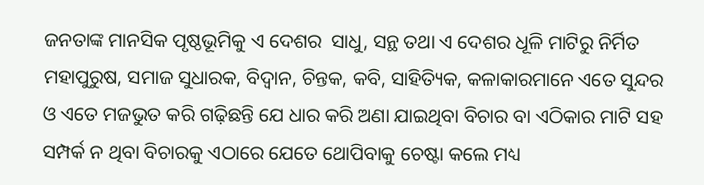ଜନତାଙ୍କ ମାନସିକ ପୃଷ୍ଠଭୂମିକୁ ଏ ଦେଶର  ସାଧୁ, ସନ୍ଥ ତଥା ଏ ଦେଶର ଧୂଳି ମାଟିରୁ ନିର୍ମିତ ମହାପୁରୁଷ, ସମାଜ ସୁଧାରକ, ବିଦ୍ୱାନ, ଚିନ୍ତକ, କବି, ସାହିତ୍ୟିକ, କଳାକାରମାନେ ଏତେ ସୁନ୍ଦର ଓ ଏତେ ମଜଭୁତ କରି ଗଢ଼ିଛନ୍ତି ଯେ ଧାର କରି ଅଣା ଯାଇଥିବା ବିଚାର ବା ଏଠିକାର ମାଟି ସହ ସମ୍ପର୍କ ନ ଥିବା ବିଚାରକୁ ଏଠାରେ ଯେତେ ଥୋପିବାକୁ ଚେଷ୍ଟା କଲେ ମଧ୍ୟ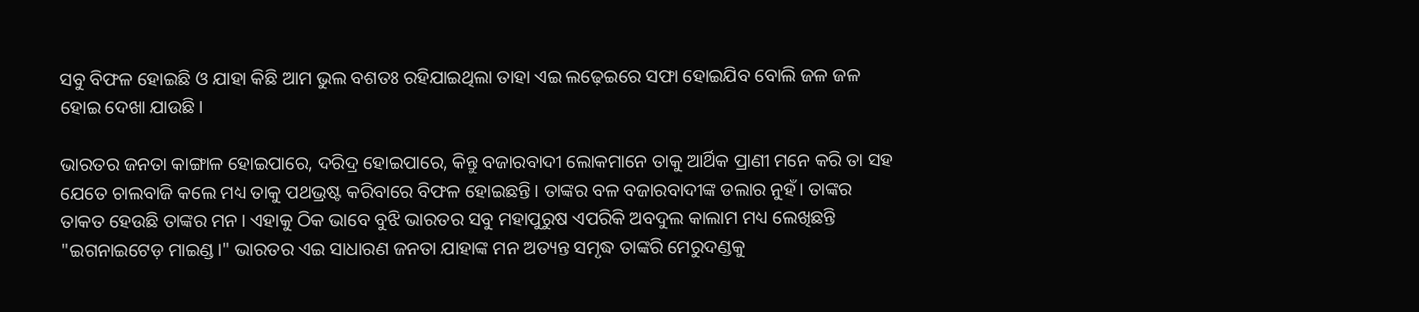ସବୁ ବିଫଳ ହୋଇଛି ଓ ଯାହା କିଛି ଆମ ଭୁଲ ବଶତଃ ରହିଯାଇଥିଲା ତାହା ଏଇ ଲଢ଼େଇରେ ସଫା ହୋଇଯିବ ବୋଲି ଜଳ ଜଳ ହୋଇ ଦେଖା ଯାଉଛି।

ଭାରତର ଜନତା କାଙ୍ଗାଳ ହୋଇପାରେ, ଦରିଦ୍ର ହୋଇପାରେ, କିନ୍ତୁ ବଜାରବାଦୀ ଲୋକମାନେ ତାକୁ ଆର୍ଥିକ ପ୍ରାଣୀ ମନେ କରି ତା ସହ ଯେତେ ଚାଲବାଜି କଲେ ମଧ୍ୟ ତାକୁ ପଥଭ୍ରଷ୍ଟ କରିବାରେ ବିଫଳ ହୋଇଛନ୍ତି। ତାଙ୍କର ବଳ ବଜାରବାଦୀଙ୍କ ଡଲାର ନୁହଁ। ତାଙ୍କର ତାକତ ହେଉଛି ତାଙ୍କର ମନ। ଏହାକୁ ଠିକ ଭାବେ ବୁଝି ଭାରତର ସବୁ ମହାପୁରୁଷ ଏପରିକି ଅବଦୁଲ କାଲାମ ମଧ୍ୟ ଲେଖିଛନ୍ତି "ଇଗନାଇଟେଡ଼ ମାଇଣ୍ଡ।" ଭାରତର ଏଇ ସାଧାରଣ ଜନତା ଯାହାଙ୍କ ମନ ଅତ୍ୟନ୍ତ ସମୃଦ୍ଧ ତାଙ୍କରି ମେରୁଦଣ୍ଡକୁ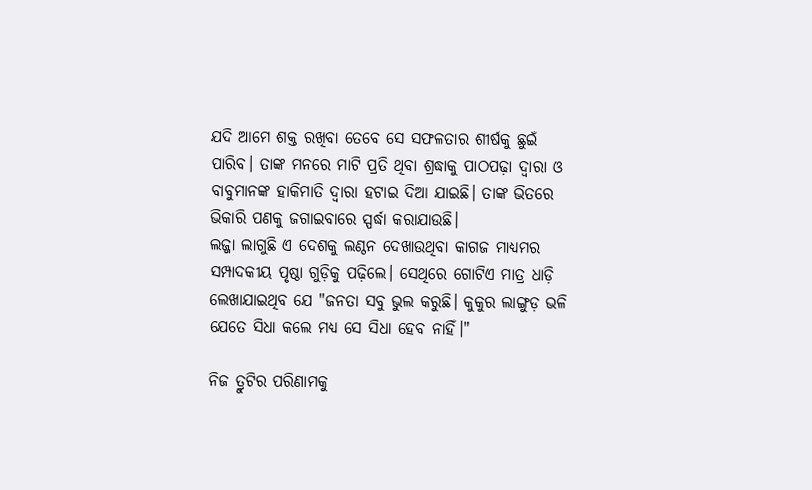ଯଦି ଆମେ ଶକ୍ତ ରଖିବା ତେବେ ସେ ସଫଳତାର ଶୀର୍ଷକୁ ଛୁଇଁ ପାରିବ। ତାଙ୍କ ମନରେ ମାଟି ପ୍ରତି ଥିବା ଶ୍ରଦ୍ଧାକୁ ପାଠପଢ଼ା ଦ୍ୱାରା ଓ ବାବୁମାନଙ୍କ ହାକିମାତି ଦ୍ୱାରା ହଟାଇ ଦିଆ ଯାଇଛି। ତାଙ୍କ ଭିତରେ ଭିକାରି ପଣକୁ ଜଗାଇବାରେ ସ୍ପର୍ଦ୍ଧା କରାଯାଉଛି।
ଲଜ୍ଜା ଲାଗୁଛି ଏ ଦେଶକୁ ଲଣ୍ଠନ ଦେଖାଉଥିବା କାଗଜ ମାଧ୍ୟମର ସମ୍ପାଦକୀୟ ପୃଷ୍ଠା ଗୁଡ଼ିକୁ ପଢ଼ିଲେ। ସେଥିରେ ଗୋଟିଏ ମାତ୍ର ଧାଡ଼ି ଲେଖାଯାଇଥିବ ଯେ "ଜନତା ସବୁ ଭୁଲ କରୁଛି। କୁକୁର ଲାଙ୍ଗୁଡ଼ ଭଳି ଯେତେ ସିଧା କଲେ ମଧ୍ୟ ସେ ସିଧା ହେବ ନାହିଁ।"

ନିଜ ତ୍ରୁଟିର ପରିଣାମକୁ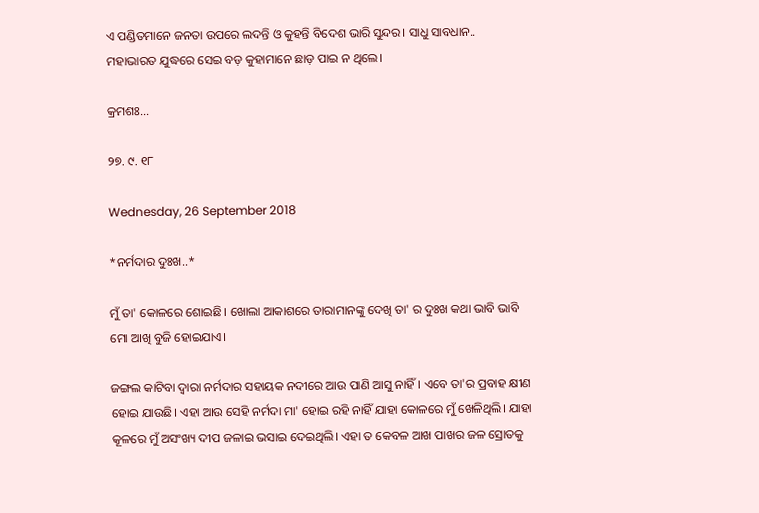ଏ ପଣ୍ଡିତମାନେ ଜନତା ଉପରେ ଲଦନ୍ତି ଓ କୁହନ୍ତି ବିଦେଶ ଭାରି ସୁନ୍ଦର। ସାଧୁ ସାବଧାନ..
ମହାଭାରତ ଯୁଦ୍ଧରେ ସେଇ ବଡ଼ କୁହାମାନେ ଛାଡ଼ ପାଇ ନ ଥିଲେ।

କ୍ରମଶଃ...

୨୭. ୯. ୧୮

Wednesday, 26 September 2018

*ନର୍ମଦାର ଦୁଃଖ..*

ମୁଁ ତା' କୋଳରେ ଶୋଇଛି। ଖୋଲା ଆକାଶରେ ତାରାମାନଙ୍କୁ ଦେଖି ତା' ର ଦୁଃଖ କଥା ଭାବି ଭାବି ମୋ ଆଖି ବୁଜି ହୋଇଯାଏ।

ଜଙ୍ଗଲ କାଟିବା ଦ୍ୱାରା ନର୍ମଦାର ସହାୟକ ନଦୀରେ ଆଉ ପାଣି ଆସୁ ନାହିଁ। ଏବେ ତା'ର ପ୍ରବାହ କ୍ଷୀଣ ହୋଇ ଯାଉଛି। ଏହା ଆଉ ସେହି ନର୍ମଦା ମା' ହୋଇ ରହି ନାହିଁ ଯାହା କୋଳରେ ମୁଁ ଖେଳିଥିଲି। ଯାହା କୂଳରେ ମୁଁ ଅସଂଖ୍ୟ ଦୀପ ଜଳାଇ ଭସାଇ ଦେଇଥିଲି। ଏହା ତ କେବଳ ଆଖ ପାଖର ଜଳ ସ୍ରୋତକୁ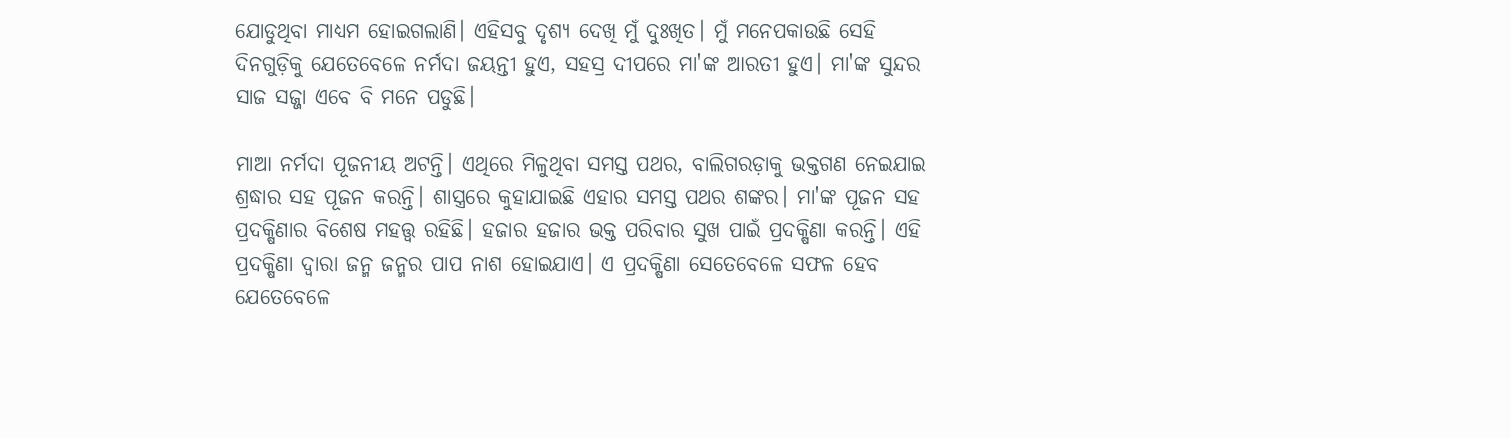ଯୋଡୁଥିବା ମାଧ୍ୟମ ହୋଇଗଲାଣି। ଏହିସବୁ ଦୃଶ୍ୟ ଦେଖି ମୁଁ ଦୁଃଖିତ। ମୁଁ ମନେପକାଉଛି ସେହି ଦିନଗୁଡ଼ିକୁ ଯେତେବେଳେ ନର୍ମଦା ଜୟନ୍ତୀ ହୁଏ, ସହସ୍ର ଦୀପରେ ମା'ଙ୍କ ଆରତୀ ହୁଏ। ମା'ଙ୍କ ସୁନ୍ଦର ସାଜ ସଜ୍ଜା ଏବେ ବି ମନେ ପଡୁଛି।

ମାଆ ନର୍ମଦା ପୂଜନୀୟ ଅଟନ୍ତି। ଏଥିରେ ମିଳୁଥିବା ସମସ୍ତ ପଥର, ବାଲିଗରଡ଼ାକୁ ଭକ୍ତଗଣ ନେଇଯାଇ ଶ୍ରଦ୍ଧାର ସହ ପୂଜନ କରନ୍ତି। ଶାସ୍ତ୍ରରେ କୁହାଯାଇଛି ଏହାର ସମସ୍ତ ପଥର ଶଙ୍କର। ମା'ଙ୍କ ପୂଜନ ସହ ପ୍ରଦକ୍ଷିଣାର ବିଶେଷ ମହତ୍ତ୍ୱ ରହିଛି। ହଜାର ହଜାର ଭକ୍ତ ପରିବାର ସୁଖ ପାଇଁ ପ୍ରଦକ୍ଷିଣା କରନ୍ତି। ଏହି ପ୍ରଦକ୍ଷିଣା ଦ୍ୱାରା ଜନ୍ମ ଜନ୍ମର ପାପ ନାଶ ହୋଇଯାଏ। ଏ ପ୍ରଦକ୍ଷିଣା ସେତେବେଳେ ସଫଳ ହେବ ଯେତେବେଳେ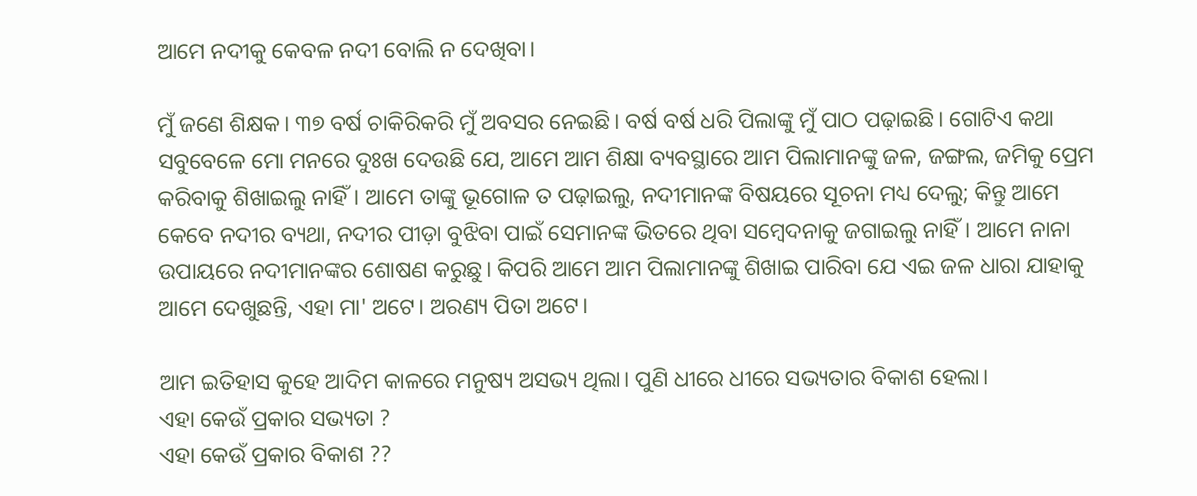ଆମେ ନଦୀକୁ କେବଳ ନଦୀ ବୋଲି ନ ଦେଖିବା।

ମୁଁ ଜଣେ ଶିକ୍ଷକ। ୩୭ ବର୍ଷ ଚାକିରିକରି ମୁଁ ଅବସର ନେଇଛି। ବର୍ଷ ବର୍ଷ ଧରି ପିଲାଙ୍କୁ ମୁଁ ପାଠ ପଢ଼ାଇଛି। ଗୋଟିଏ କଥା ସବୁବେଳେ ମୋ ମନରେ ଦୁଃଖ ଦେଉଛି ଯେ, ଆମେ ଆମ ଶିକ୍ଷା ବ୍ୟବସ୍ଥାରେ ଆମ ପିଲାମାନଙ୍କୁ ଜଳ, ଜଙ୍ଗଲ, ଜମିକୁ ପ୍ରେମ କରିବାକୁ ଶିଖାଇଲୁ ନାହିଁ। ଆମେ ତାଙ୍କୁ ଭୂଗୋଳ ତ ପଢ଼ାଇଲୁ, ନଦୀମାନଙ୍କ ବିଷୟରେ ସୂଚନା ମଧ୍ୟ ଦେଲୁ; କିନ୍ତୁ ଆମେ କେବେ ନଦୀର ବ୍ୟଥା, ନଦୀର ପୀଡ଼ା ବୁଝିବା ପାଇଁ ସେମାନଙ୍କ ଭିତରେ ଥିବା ସମ୍ବେଦନାକୁ ଜଗାଇଲୁ ନାହିଁ। ଆମେ ନାନା ଉପାୟରେ ନଦୀମାନଙ୍କର ଶୋଷଣ କରୁଛୁ। କିପରି ଆମେ ଆମ ପିଲାମାନଙ୍କୁ ଶିଖାଇ ପାରିବା ଯେ ଏଇ ଜଳ ଧାରା ଯାହାକୁ ଆମେ ଦେଖୁଛନ୍ତି, ଏହା ମା' ଅଟେ। ଅରଣ୍ୟ ପିତା ଅଟେ।

ଆମ ଇତିହାସ କୁହେ ଆଦିମ କାଳରେ ମନୁଷ୍ୟ ଅସଭ୍ୟ ଥିଲା। ପୁଣି ଧୀରେ ଧୀରେ ସଭ୍ୟତାର ବିକାଶ ହେଲା।
ଏହା କେଉଁ ପ୍ରକାର ସଭ୍ୟତା ?
ଏହା କେଉଁ ପ୍ରକାର ବିକାଶ ??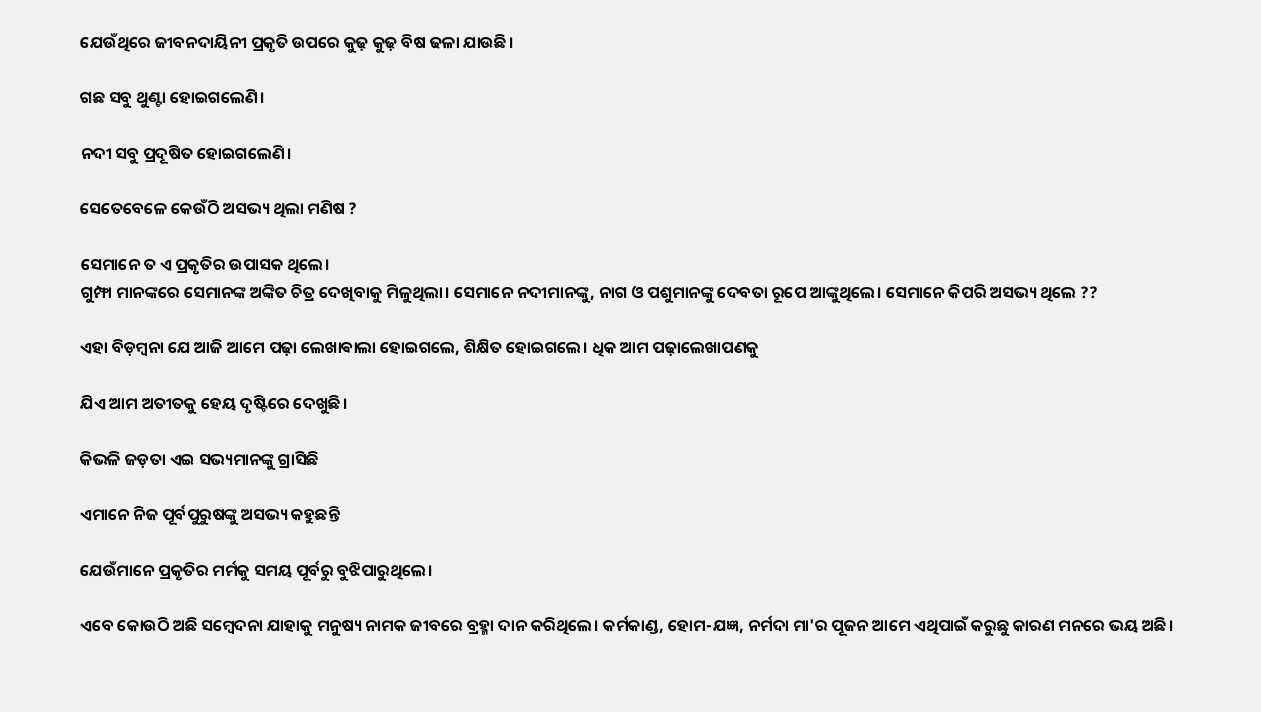ଯେଉଁଥିରେ ଜୀବନଦାୟିନୀ ପ୍ରକୃତି ଉପରେ କୁଢ଼ କୁଢ଼ ବିଷ ଢଳା ଯାଉଛି।

ଗଛ ସବୁ ଥୁଣ୍ଟା ହୋଇଗଲେଣି।

ନଦୀ ସବୁ ପ୍ରଦୂଷିତ ହୋଇଗଲେଣି।

ସେତେବେଳେ କେଉଁଠି ଅସଭ୍ୟ ଥିଲା ମଣିଷ ?

ସେମାନେ ତ ଏ ପ୍ରକୃତିର ଉପାସକ ଥିଲେ।
ଗୁମ୍ଫା ମାନଙ୍କରେ ସେମାନଙ୍କ ଅଙ୍କିତ ଚିତ୍ର ଦେଖିବାକୁ ମିଳୁଥିଲା। ସେମାନେ ନଦୀମାନଙ୍କୁ, ନାଗ ଓ ପଶୁମାନଙ୍କୁ ଦେବତା ରୂପେ ଆଙ୍କୁଥିଲେ। ସେମାନେ କିପରି ଅସଭ୍ୟ ଥିଲେ ??

ଏହା ବିଡ଼ମ୍ବନା ଯେ ଆଜି ଆମେ ପଢ଼ା ଲେଖାଵାଲା ହୋଇଗଲେ, ଶିକ୍ଷିତ ହୋଇଗଲେ। ଧିକ ଆମ ପଢ଼ାଲେଖାପଣକୁ

ଯିଏ ଆମ ଅତୀତକୁ ହେୟ ଦୃଷ୍ଟିରେ ଦେଖୁଛି।

କିଭଳି ଜଡ଼ତା ଏଇ ସଭ୍ୟମାନଙ୍କୁ ଗ୍ରାସିଛି

ଏମାନେ ନିଜ ପୂର୍ବପୁରୁଷଙ୍କୁ ଅସଭ୍ୟ କହୁଛନ୍ତି

ଯେଉଁମାନେ ପ୍ରକୃତିର ମର୍ମକୁ ସମୟ ପୂର୍ବରୁ ବୁଝିପାରୁଥିଲେ।

ଏବେ କୋଉଠି ଅଛି ସମ୍ବେଦନା ଯାହାକୁ ମନୁଷ୍ୟ ନାମକ ଜୀବରେ ବ୍ରହ୍ମା ଦାନ କରିଥିଲେ। କର୍ମକାଣ୍ଡ, ହୋମ-ଯଜ୍ଞ, ନର୍ମଦା ମା'ର ପୂଜନ ଆମେ ଏଥିପାଇଁ କରୁଛୁ କାରଣ ମନରେ ଭୟ ଅଛି।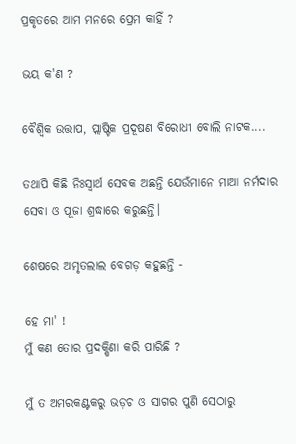ପ୍ରକୃତରେ ଆମ ମନରେ ପ୍ରେମ କାହିଁ ?

ଭୟ କ'ଣ ?

ବୈଶ୍ବିକ ଉତ୍ତାପ, ପ୍ଲାଷ୍ଟିକ ପ୍ରଦୂଷଣ ବିରୋଧୀ ବୋଲି ନାଟକ....

ତଥାପି କିଛି ନିଃସ୍ୱାର୍ଥ ସେବକ ଅଛନ୍ତି ଯେଉଁମାନେ ମାଆ ନର୍ମଦାର ସେବା ଓ ପୂଜା ଶ୍ରଦ୍ଧାରେ କରୁଛନ୍ତି।

ଶେଷରେ ଅମୃତଲାଲ ବେଗଡ଼ କହୁଛନ୍ତି -

ହେ ମା' !
ମୁଁ କଣ ତୋର ପ୍ରଦକ୍ଷିଣା କରି ପାରିଛି ?

ମୁଁ ତ ଅମରକଣ୍ଟକରୁ ଭଡ଼ଚ ଓ ସାଗର ପୁଣି ସେଠାରୁ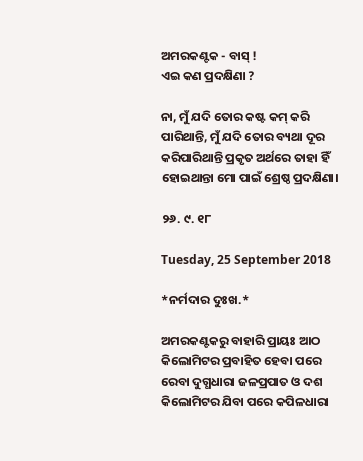ଅମରକଣ୍ଟକ - ବାସ୍ !
ଏଇ କଣ ପ୍ରଦକ୍ଷିଣା ?

ନା, ମୁଁ ଯଦି ତୋର କଷ୍ଟ କମ୍ କରି ପାରିଥାନ୍ତି, ମୁଁ ଯଦି ତୋର ବ୍ୟଥା ଦୂର କରିପାରିଥାନ୍ତି ପ୍ରକୃତ ଅର୍ଥରେ ତାହା ହିଁ ହୋଇଥାନ୍ତା ମୋ ପାଇଁ ଶ୍ରେଷ୍ଠ ପ୍ରଦକ୍ଷିଣା।

୨୬. ୯. ୧୮

Tuesday, 25 September 2018

*ନର୍ମଦାର ଦୁଃଖ.*

ଅମରକଣ୍ଟକରୁ ବାହାରି ପ୍ରାୟଃ ଆଠ କିଲୋମିଟର ପ୍ରବାହିତ ହେବା ପରେ ରେବା ଦୁଗ୍ଧଧାରା ଜଳପ୍ରପାତ ଓ ଦଶ କିଲୋମିଟର ଯିବା ପରେ କପିଳଧାରା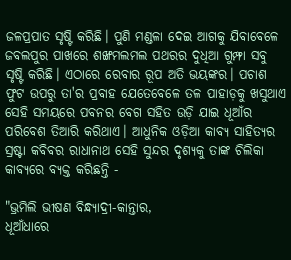ଜଳପ୍ରପାତ ସୃଷ୍ଟି କରିଛି। ପୁଣି ମଣ୍ଡଳା ଦେଇ ଆଗକୁ ଯିବାବେଳେ ଜବଲପୁର ପାଖରେ ଶଙ୍ଖମଲମଲ ପଥରର ଦୁଧିଆ ଗୁମ୍ଫା ସବୁ ସୃଷ୍ଟି କରିଛି। ଏଠାରେ ରେବାର ରୂପ ଅତି ଭୟଙ୍କର। ପଚାଶ ଫୁଟ ଉପରୁ ତା'ର ପ୍ରବାହ ଯେତେବେଳେ ତଳ ପାହାଡ଼କୁ ଖସୁଥାଏ ସେହି ସମୟରେ ପବନର ବେଗ ସହିତ ଉଡ଼ି ଯାଇ ଧୂଆଁର ପରିବେଶ ତିଆରି କରିଥାଏ। ଆଧୁନିକ ଓଡ଼ିଆ କାବ୍ୟ ସାହିତ୍ୟର ସ୍ରଷ୍ଟା କବିବର ରାଧାନାଥ ସେହି ସୁନ୍ଦର ଦୃଶ୍ୟକୁ ତାଙ୍କ ଚିଲିକା କାବ୍ୟରେ ବ୍ୟକ୍ତ କରିଛନ୍ତି -

"ଭ୍ରମିଲି ଭୀଷଣ ବିନ୍ଧ୍ୟାଦ୍ରୀ-କାନ୍ତାର,
ଧୂଆଁଧାରେ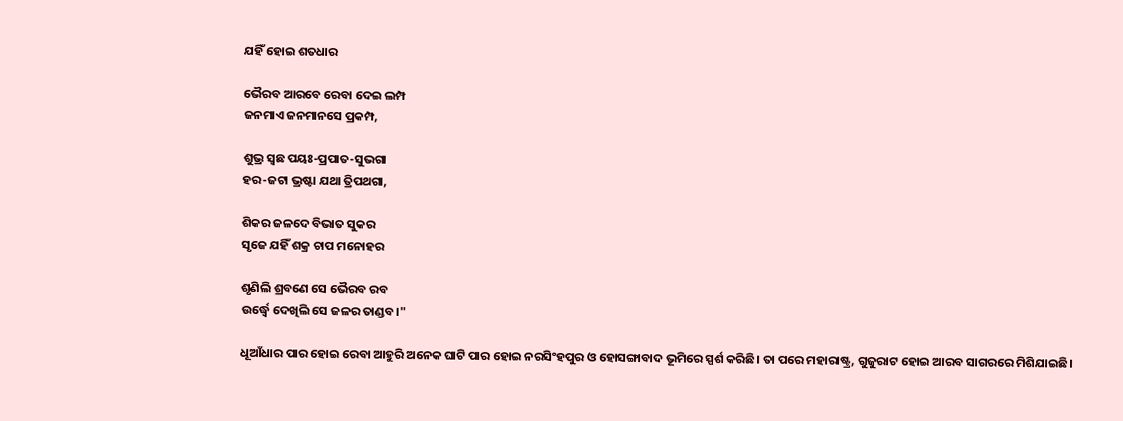ଯହିଁ ହୋଇ ଶତଧାର

ଭୈରବ ଆରବେ ରେବା ଦେଇ ଲମ୍ପ
ଜନମାଏ ଜନମାନସେ ପ୍ରକମ୍ପ,

ଶୁଭ୍ର ସ୍ଵଛ ପୟଃ-ପ୍ରପାତ-ସୁଭଗା
ହର-ଜଟା ଭ୍ରଷ୍ଟା ଯଥା ତ୍ରିପଥଗା,

ଶିକର ଜଳଦେ ବିଭାତ ସୁକର
ସୃଜେ ଯହିଁ ଶକ୍ର ଚାପ ମନୋହର

ଶୃଣିଲି ଶ୍ରବଣେ ସେ ଭୈରବ ରବ
ଉର୍ଦ୍ଧ୍ୱେ ଦେଖିଲି ସେ ଜଳର ତାଣ୍ଡବ।"

ଧୂଆଁଧାର ପାର ହୋଇ ରେବା ଆହୁରି ଅନେକ ଘାଟି ପାର ହୋଇ ନରସିଂହପୁର ଓ ହୋସଙ୍ଗାବାଦ ଭୂମିରେ ସ୍ପର୍ଶ କରିଛି। ତା ପରେ ମହାରାଷ୍ଟ୍ର, ଗୁଜୁରାଟ ହୋଇ ଆରବ ସାଗରରେ ମିଶିଯାଇଛି।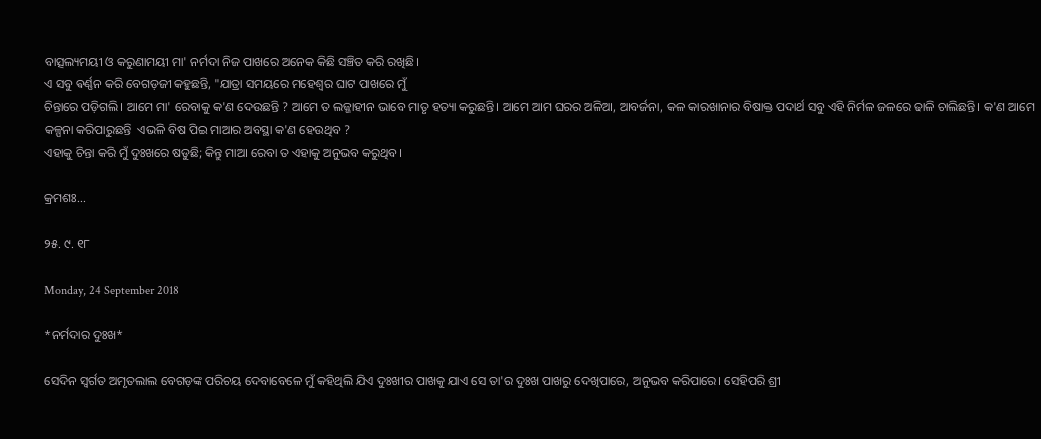ବାତ୍ସଲ୍ୟମୟୀ ଓ କରୁଣାମୟୀ ମା' ନର୍ମଦା ନିଜ ପାଖରେ ଅନେକ କିଛି ସଞ୍ଚିତ କରି ରଖିଛି।
ଏ ସବୁ ଵର୍ଣ୍ଣନ କରି ବେଗଡ଼ଜୀ କହୁଛନ୍ତି, "ଯାତ୍ରା ସମୟରେ ମହେଶ୍ୱର ଘାଟ ପାଖରେ ମୁଁ
ଚିନ୍ତାରେ ପଡ଼ିଗଲି। ଆମେ ମା' ରେବାକୁ କ'ଣ ଦେଉଛନ୍ତି ? ଆମେ ତ ଲଜ୍ଜାହୀନ ଭାବେ ମାତୃ ହତ୍ୟା କରୁଛନ୍ତି। ଆମେ ଆମ ଘରର ଅଳିଆ, ଆବର୍ଜନା, କଳ କାରଖାନାର ବିଷାକ୍ତ ପଦାର୍ଥ ସବୁ ଏହି ନିର୍ମଳ ଜଳରେ ଢାଳି ଚାଲିଛନ୍ତି। କ'ଣ ଆମେ କଳ୍ପନା କରିପାରୁଛନ୍ତି  ଏଭଳି ବିଷ ପିଇ ମାଆର ଅବସ୍ଥା କ'ଣ ହେଉଥିବ ?
ଏହାକୁ ଚିନ୍ତା କରି ମୁଁ ଦୁଃଖରେ ଷଡୁଛି; କିନ୍ତୁ ମାଆ ରେବା ତ ଏହାକୁ ଅନୁଭବ କରୁଥିବ।

କ୍ରମଶଃ...

୨୫. ୯. ୧୮

Monday, 24 September 2018

*ନର୍ମଦାର ଦୁଃଖ*

ସେଦିନ ସ୍ବର୍ଗତ ଅମୃତଲାଲ ବେଗଡ଼ଙ୍କ ପରିଚୟ ଦେବାବେଳେ ମୁଁ କହିଥିଲି ଯିଏ ଦୁଃଖୀର ପାଖକୁ ଯାଏ ସେ ତା'ର ଦୁଃଖ ପାଖରୁ ଦେଖିପାରେ, ଅନୁଭବ କରିପାରେ। ସେହିପରି ଶ୍ରୀ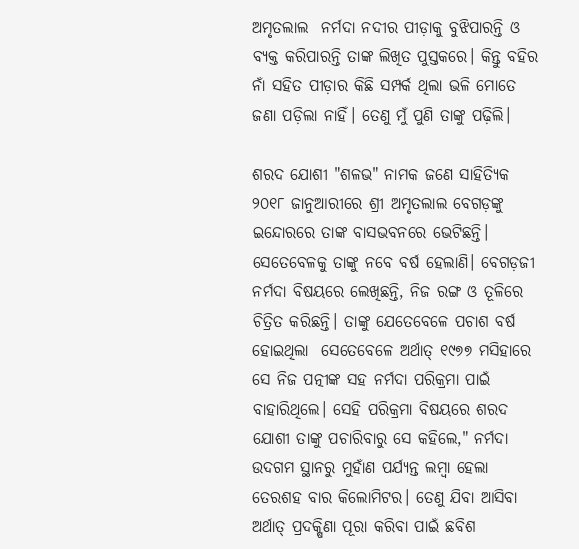ଅମୃତଲାଲ  ନର୍ମଦା ନଦୀର ପୀଡ଼ାକୁ ବୁଝିପାରନ୍ତି ଓ ବ୍ୟକ୍ତ କରିପାରନ୍ତି ତାଙ୍କ ଲିଖିତ ପୁସ୍ତକରେ। କିନ୍ତୁ ବହିର ନାଁ ସହିତ ପୀଡ଼ାର କିଛି ସମ୍ପର୍କ ଥିଲା ଭଳି ମୋତେ ଜଣା ପଡ଼ିଲା ନାହିଁ। ତେଣୁ ମୁଁ ପୁଣି ତାଙ୍କୁ ପଢ଼ିଲି।

ଶରଦ ଯୋଶୀ "ଶଳଭ" ନାମକ ଜଣେ ସାହିତ୍ୟିକ ୨୦୧୮ ଜାନୁଆରୀରେ ଶ୍ରୀ ଅମୃତଲାଲ ବେଗଡ଼ଙ୍କୁ ଇନ୍ଦୋରରେ ତାଙ୍କ ବାସଭବନରେ ଭେଟିଛନ୍ତି। ସେତେବେଳକୁ ତାଙ୍କୁ ନବେ ବର୍ଷ ହେଲାଣି। ବେଗଡ଼ଜୀ ନର୍ମଦା ବିଷୟରେ ଲେଖିଛନ୍ତି, ନିଜ ରଙ୍ଗ ଓ ତୂଳିରେ ଚିତ୍ରିତ କରିଛନ୍ତି। ତାଙ୍କୁ ଯେତେବେଳେ ପଚାଶ ବର୍ଷ ହୋଇଥିଲା  ସେତେବେଳେ ଅର୍ଥାତ୍ ୧୯୭୭ ମସିହାରେ ସେ ନିଜ ପତ୍ନୀଙ୍କ ସହ ନର୍ମଦା ପରିକ୍ରମା ପାଇଁ ବାହାରିଥିଲେ। ସେହି ପରିକ୍ରମା ବିଷୟରେ ଶରଦ ଯୋଶୀ ତାଙ୍କୁ ପଚାରିବାରୁ ସେ କହିଲେ," ନର୍ମଦା ଉଦଗମ ସ୍ଥାନରୁ ମୁହାଁଣ ପର୍ଯ୍ୟନ୍ତ ଲମ୍ବା ହେଲା ତେରଶହ ବାର କିଲୋମିଟର। ତେଣୁ ଯିବା ଆସିବା ଅର୍ଥାତ୍ ପ୍ରଦକ୍ଷିଣା ପୂରା କରିବା ପାଇଁ ଛବିଶ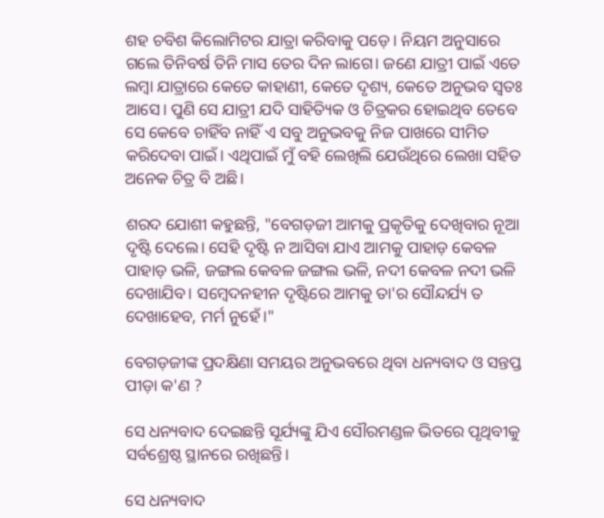ଶହ ଚବିଶ କିଲୋମିଟର ଯାତ୍ରା କରିବାକୁ ପଡ଼େ। ନିୟମ ଅନୁସାରେ ଗଲେ ତିନିବର୍ଷ ତିନି ମାସ ତେର ଦିନ ଲାଗେ। ଜଣେ ଯାତ୍ରୀ ପାଇଁ ଏତେ ଲମ୍ବା ଯାତ୍ରାରେ କେତେ କାହାଣୀ, କେତେ ଦୃଶ୍ୟ, କେତେ ଅନୁଭବ ସ୍ୱତଃ ଆସେ। ପୁଣି ସେ ଯାତ୍ରୀ ଯଦି ସାହିତ୍ୟିକ ଓ ଚିତ୍ରକର ହୋଇଥିବ ତେବେ ସେ କେବେ ଚାହିଁବ ନାହିଁ ଏ ସବୁ ଅନୁଭବକୁ ନିଜ ପାଖରେ ସୀମିତ କରିଦେବା ପାଇଁ। ଏଥିପାଇଁ ମୁଁ ବହି ଲେଖିଲି ଯେଉଁଥିରେ ଲେଖା ସହିତ ଅନେକ ଚିତ୍ର ବି ଅଛି।

ଶରଦ ଯୋଶୀ କହୁଛନ୍ତି, "ବେଗଡ଼ଜୀ ଆମକୁ ପ୍ରକୃତିକୁ ଦେଖିବାର ନୂଆ ଦୃଷ୍ଟି ଦେଲେ। ସେହି ଦୃଷ୍ଟି ନ ଆସିବା ଯାଏ ଆମକୁ ପାହାଡ଼ କେବଳ ପାହାଡ଼ ଭଳି, ଜଙ୍ଗଲ କେବଳ ଜଙ୍ଗଲ ଭଳି, ନଦୀ କେବଳ ନଦୀ ଭଳି ଦେଖାଯିବ। ସମ୍ବେଦନହୀନ ଦୃଷ୍ଟିରେ ଆମକୁ ତା'ର ସୌନ୍ଦର୍ଯ୍ୟ ତ ଦେଖାହେବ, ମର୍ମ ନୁହେଁ।"

ବେଗଡ଼ଜୀଙ୍କ ପ୍ରଦକ୍ଷିଣା ସମୟର ଅନୁଭବରେ ଥିବା ଧନ୍ୟବାଦ ଓ ସନ୍ତପ୍ତ ପୀଡ଼ା କ'ଣ ?

ସେ ଧନ୍ୟବାଦ ଦେଇଛନ୍ତି ସୂର୍ଯ୍ୟଙ୍କୁ ଯିଏ ସୌରମଣ୍ଡଳ ଭିତରେ ପୃଥିବୀକୁ ସର୍ବଶ୍ରେଷ୍ଠ ସ୍ଥାନରେ ରଖିଛନ୍ତି।

ସେ ଧନ୍ୟବାଦ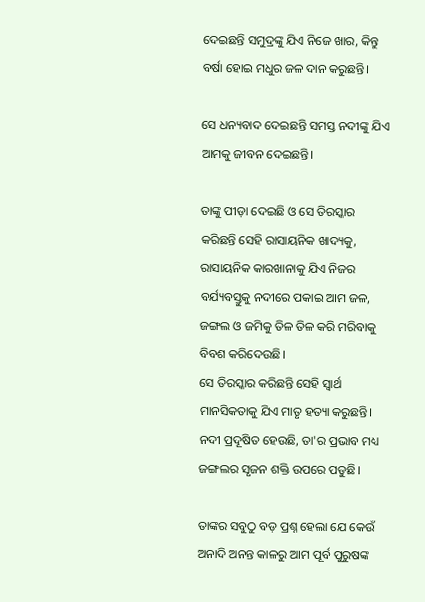ଦେଇଛନ୍ତି ସମୁଦ୍ରଙ୍କୁ ଯିଏ ନିଜେ ଖାର, କିନ୍ତୁ ବର୍ଷା ହୋଇ ମଧୁର ଜଳ ଦାନ କରୁଛନ୍ତି।

ସେ ଧନ୍ୟବାଦ ଦେଇଛନ୍ତି ସମସ୍ତ ନଦୀଙ୍କୁ ଯିଏ ଆମକୁ ଜୀବନ ଦେଇଛନ୍ତି।

ତାଙ୍କୁ ପୀଡ଼ା ଦେଇଛି ଓ ସେ ତିରସ୍କାର କରିଛନ୍ତି ସେହି ରାସାୟନିକ ଖାଦ୍ୟକୁ, ରାସାୟନିକ କାରଖାନାକୁ ଯିଏ ନିଜର ବର୍ଯ୍ୟବସ୍ତୁକୁ ନଦୀରେ ପକାଇ ଆମ ଜଳ, ଜଙ୍ଗଲ ଓ ଜମିକୁ ତିଳ ତିଳ କରି ମରିବାକୁ ବିବଶ କରିଦେଉଛି।
ସେ ତିରସ୍କାର କରିଛନ୍ତି ସେହି ସ୍ୱାର୍ଥ ମାନସିକତାକୁ ଯିଏ ମାତୃ ହତ୍ୟା କରୁଛନ୍ତି।
ନଦୀ ପ୍ରଦୂଷିତ ହେଉଛି, ତା'ର ପ୍ରଭାବ ମଧ୍ୟ ଜଙ୍ଗଲର ସୃଜନ ଶକ୍ତି ଉପରେ ପଡୁଛି।

ତାଙ୍କର ସବୁଠୁ ବଡ଼ ପ୍ରଶ୍ନ ହେଲା ଯେ କେଉଁ ଅନାଦି ଅନନ୍ତ କାଳରୁ ଆମ ପୂର୍ବ ପୁରୁଷଙ୍କ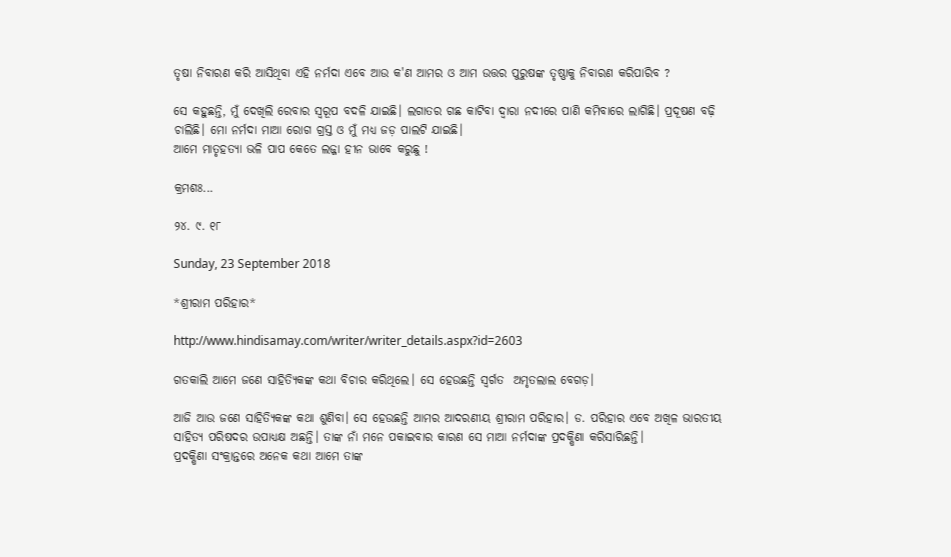ତୃଷା ନିବାରଣ କରି ଆସିଥିବା ଏହି ନର୍ମଦା ଏବେ ଆଉ କ'ଣ ଆମର ଓ ଆମ ଉତ୍ତର ପୁରୁଷଙ୍କ ତୃଷ୍ଣାକୁ ନିବାରଣ କରିପାରିବ ?

ସେ କହୁଛନ୍ତି, ମୁଁ ଦେଖିଲି ରେବାର ସ୍ୱରୂପ ବଦଳି ଯାଇଛି। ଲଗାତର ଗଛ କାଟିବା ଦ୍ୱାରା ନଦୀରେ ପାଣି କମିବାରେ ଲାଗିଛି। ପ୍ରଦୂଷଣ ବଢ଼ି ଚାଲିଛି। ମୋ ନର୍ମଦା ମାଆ ରୋଗ ଗ୍ରସ୍ତ ଓ ମୁଁ ମଧ୍ୟ ଜଡ଼ ପାଲଟି ଯାଇଛି।
ଆମେ ମାତୃହତ୍ୟା ଭଳି ପାପ କେତେ ଲଜ୍ଜା ହୀନ ଭାବେ କରୁଛୁ !

କ୍ରମଶଃ...

୨୪. ୯. ୧୮

Sunday, 23 September 2018

*ଶ୍ରୀରାମ ପରିହାର*

http://www.hindisamay.com/writer/writer_details.aspx?id=2603

ଗତକାଲି ଆମେ ଜଣେ ସାହିତ୍ୟିକଙ୍କ କଥା ବିଚାର କରିଥିଲେ। ସେ ହେଉଛନ୍ତି ସ୍ବର୍ଗତ  ଅମୃତଲାଲ ବେଗଡ଼।

ଆଜି ଆଉ ଜଣେ ସାହିତ୍ୟିକଙ୍କ କଥା ଶୁଣିବା। ସେ ହେଉଛନ୍ତି ଆମର ଆଦରଣୀୟ ଶ୍ରୀରାମ ପରିହାର। ଡ. ପରିହାର ଏବେ ଅଖିଳ ଭାରତୀୟ ସାହିତ୍ୟ ପରିଷଦର ଉପାଧ୍ୟକ୍ଷ ଅଛନ୍ତି। ତାଙ୍କ ନାଁ ମନେ ପକାଇବାର କାରଣ ସେ ମାଆ ନର୍ମଦାଙ୍କ ପ୍ରଦକ୍ଷିଣା କରିସାରିଛନ୍ତି।
ପ୍ରଦକ୍ଷିଣା ସଂକ୍ରାନ୍ତରେ ଅନେକ କଥା ଆମେ ତାଙ୍କ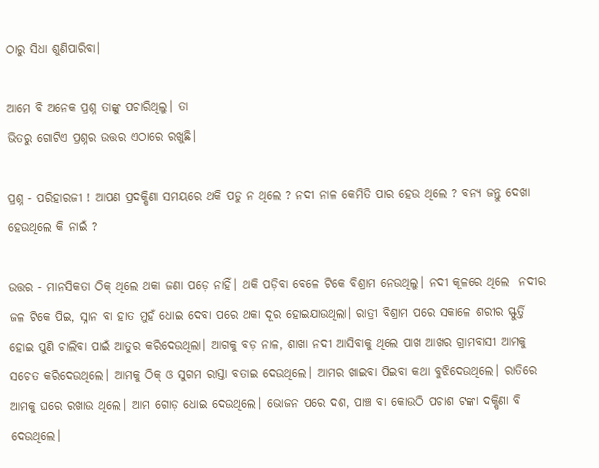ଠାରୁ ସିଧା ଶୁଣିପାରିବା।

ଆମେ ବି ଅନେକ ପ୍ରଶ୍ନ ତାଙ୍କୁ ପଚାରିଥିଲୁ। ତା
ଭିତରୁ ଗୋଟିଏ ପ୍ରଶ୍ନର ଉତ୍ତର ଏଠାରେ ରଖୁଛି।

ପ୍ରଶ୍ନ - ପରିହାରଜୀ ! ଆପଣ ପ୍ରଦକ୍ଷିଣା ସମୟରେ ଥକି ପଡୁ ନ ଥିଲେ ? ନଦୀ ନାଳ କେମିତି ପାର ହେଉ ଥିଲେ ? ବନ୍ୟ ଜନ୍ତୁ ଦେଖା ହେଉଥିଲେ କି ନାଇଁ ?

ଉତ୍ତର - ମାନସିକତା ଠିକ୍ ଥିଲେ ଥକା ଜଣା ପଡ଼େ ନାହିଁ। ଥକି ପଡ଼ିବା ବେଳେ ଟିକେ ବିଶ୍ରାମ ନେଉଥିଲୁ। ନଦୀ କୂଳରେ ଥିଲେ  ନଦୀର ଜଳ ଟିକେ ପିଇ, ସ୍ନାନ ବା ହାତ ମୁହଁ ଧୋଇ ଦେବା ପରେ ଥକା ଦୂର ହୋଇଯାଉଥିଲା। ରାତ୍ରୀ ବିଶ୍ରାମ ପରେ ସକାଳେ ଶରୀର ସ୍ଫୁର୍ତ୍ତି ହୋଇ ପୁଣି ଚାଲିବା ପାଇଁ ଆତୁର କରିଦେଉଥିଲା। ଆଗକୁ ବଡ଼ ନାଳ, ଶାଖା ନଦୀ ଆସିବାକୁ ଥିଲେ ପାଖ ଆଖର ଗ୍ରାମବାସୀ ଆମକୁ ସଚେତ କରିଦେଉଥିଲେ। ଆମକୁ ଠିକ୍ ଓ ସୁଗମ ରାସ୍ତା ବତାଇ ଦେଉଥିଲେ। ଆମର ଖାଇବା ପିଇବା କଥା ବୁଝିଦେଉଥିଲେ। ରାତିରେ ଆମକୁ ଘରେ ରଖାଉ ଥିଲେ। ଆମ ଗୋଡ଼ ଧୋଇ ଦେଉଥିଲେ। ଭୋଜନ ପରେ ଦଶ, ପାଞ୍ଚ ବା କୋଉଠି ପଚାଶ ଟଙ୍କା ଦକ୍ଷିଣା ବି ଦେଉଥିଲେ।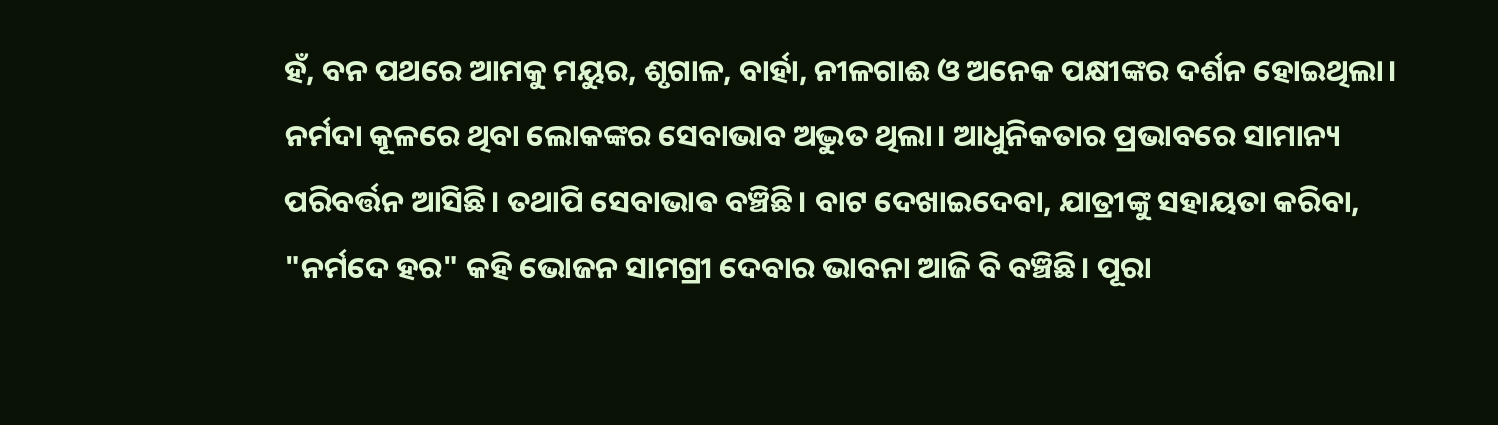ହଁ, ବନ ପଥରେ ଆମକୁ ମୟୁର, ଶୃଗାଳ, ବାର୍ହା, ନୀଳଗାଈ ଓ ଅନେକ ପକ୍ଷୀଙ୍କର ଦର୍ଶନ ହୋଇଥିଲା। ନର୍ମଦା କୂଳରେ ଥିବା ଲୋକଙ୍କର ସେବାଭାବ ଅଦ୍ଭୁତ ଥିଲା। ଆଧୁନିକତାର ପ୍ରଭାବରେ ସାମାନ୍ୟ ପରିବର୍ତ୍ତନ ଆସିଛି। ତଥାପି ସେବାଭାଵ ବଞ୍ଚିଛି। ବାଟ ଦେଖାଇଦେବା, ଯାତ୍ରୀଙ୍କୁ ସହାୟତା କରିବା, "ନର୍ମଦେ ହର" କହି ଭୋଜନ ସାମଗ୍ରୀ ଦେବାର ଭାବନା ଆଜି ବି ବଞ୍ଚିଛି। ପୂରା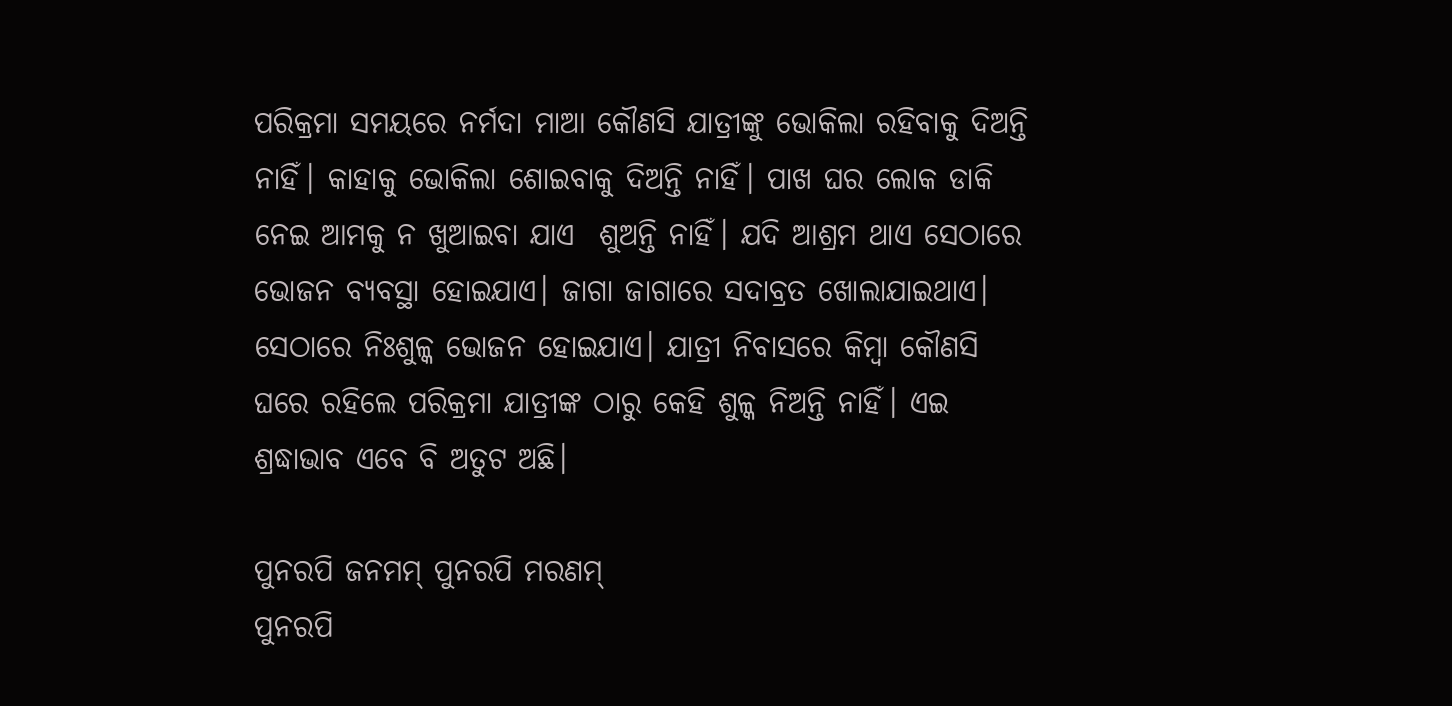ପରିକ୍ରମା ସମୟରେ ନର୍ମଦା ମାଆ କୌଣସି ଯାତ୍ରୀଙ୍କୁ ଭୋକିଲା ରହିବାକୁ ଦିଅନ୍ତି ନାହିଁ। କାହାକୁ ଭୋକିଲା ଶୋଇବାକୁ ଦିଅନ୍ତି ନାହିଁ। ପାଖ ଘର ଲୋକ ଡାକି ନେଇ ଆମକୁ ନ ଖୁଆଇବା ଯାଏ  ଶୁଅନ୍ତି ନାହିଁ। ଯଦି ଆଶ୍ରମ ଥାଏ ସେଠାରେ ଭୋଜନ ବ୍ୟବସ୍ଥା ହୋଇଯାଏ। ଜାଗା ଜାଗାରେ ସଦାବ୍ରତ ଖୋଲାଯାଇଥାଏ। ସେଠାରେ ନିଃଶୁଳ୍କ ଭୋଜନ ହୋଇଯାଏ। ଯାତ୍ରୀ ନିବାସରେ କିମ୍ବା କୌଣସି ଘରେ ରହିଲେ ପରିକ୍ରମା ଯାତ୍ରୀଙ୍କ ଠାରୁ କେହି ଶୁଳ୍କ ନିଅନ୍ତି ନାହିଁ। ଏଇ ଶ୍ରଦ୍ଧାଭାବ ଏବେ ବି ଅତୁଟ ଅଛି।

ପୁନରପି ଜନମମ୍ ପୁନରପି ମରଣମ୍
ପୁନରପି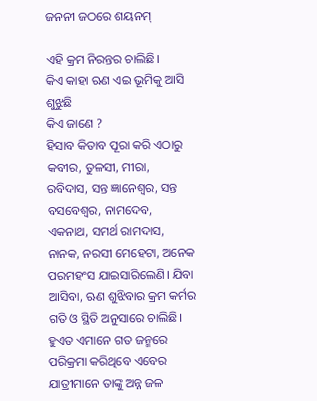ଜନନୀ ଜଠରେ ଶୟନମ୍

ଏହି କ୍ରମ ନିରନ୍ତର ଚାଲିଛି।
କିଏ କାହା ଋଣ ଏଇ ଭୂମିକୁ ଆସି ଶୁଝୁଛି
କିଏ ଜାଣେ ?
ହିସାବ କିତାବ ପୂରା କରି ଏଠାରୁ କବୀର, ତୁଳସୀ, ମୀରା, ରବିଦାସ, ସନ୍ତ ଜ୍ଞାନେଶ୍ୱର, ସନ୍ତ ବସବେଶ୍ୱର, ନାମଦେବ, ଏକନାଥ, ସମର୍ଥ ରାମଦାସ, ନାନକ, ନରସୀ ମେହେଟା, ଅନେକ ପରମହଂସ ଯାଇସାରିଲେଣି। ଯିବା ଆସିବା, ଋଣ ଶୁଝିବାର କ୍ରମ କର୍ମର ଗତି ଓ ସ୍ଥିତି ଅନୁସାରେ ଚାଲିଛି। ହୁଏତ ଏମାନେ ଗତ ଜନ୍ମରେ ପରିକ୍ରମା କରିଥିବେ ଏବେର ଯାତ୍ରୀମାନେ ତାଙ୍କୁ ଅନ୍ନ ଜଳ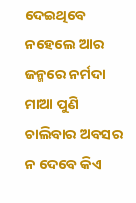ଦେଇଥିବେ ନହେଲେ ଆର ଜନ୍ମରେ ନର୍ମଦା ମାଆ ପୁଣି ଚାଲିବାର ଅବସର ନ ଦେବେ କିଏ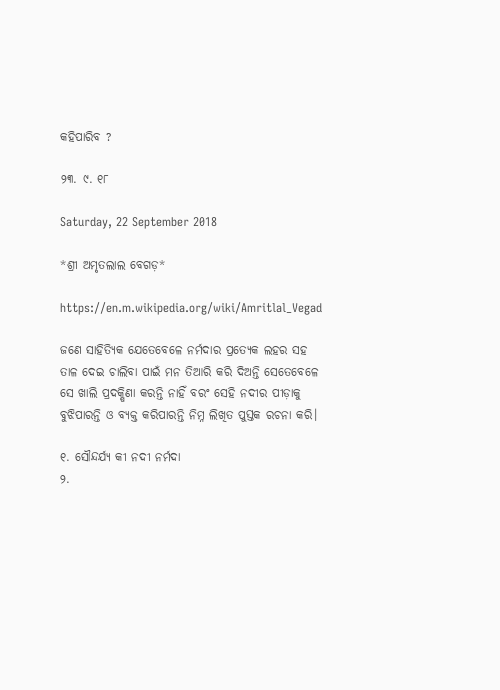କହିପାରିବ ?

୨୩. ୯. ୧୮

Saturday, 22 September 2018

*ଶ୍ରୀ ଅମୃତଲାଲ ବେଗଡ଼*

https://en.m.wikipedia.org/wiki/Amritlal_Vegad

ଜଣେ ସାହିତ୍ୟିକ ଯେତେବେଳେ ନର୍ମଦାର ପ୍ରତ୍ୟେକ ଲହର ସହ ତାଳ ଦେଇ ଚାଲିବା ପାଇଁ ମନ ତିଆରି କରି ଦିଅନ୍ତି ସେତେବେଳେ ସେ ଖାଲି ପ୍ରଦକ୍ଷିଣା କରନ୍ତି ନାହିଁ ବରଂ ସେହି ନଦୀର ପୀଡ଼ାକୁ ବୁଝିପାରନ୍ତି ଓ ବ୍ୟକ୍ତ କରିପାରନ୍ତି ନିମ୍ନ ଲିଖିତ ପୁସ୍ତକ ରଚନା କରି।

୧. ସୌନ୍ଦର୍ଯ୍ୟ କୀ ନଦୀ ନର୍ମଦା
୨.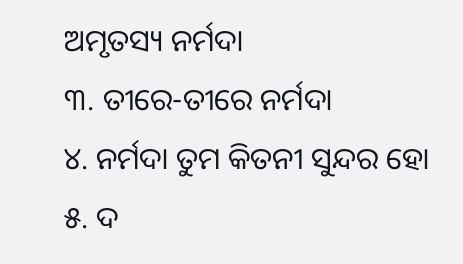ଅମୃତସ୍ୟ ନର୍ମଦା
୩. ତୀରେ-ତୀରେ ନର୍ମଦା
୪. ନର୍ମଦା ତୁମ କିତନୀ ସୁନ୍ଦର ହୋ
୫. ଦ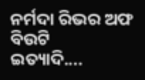ନର୍ମଦା ରିଭର ଅଫ ବିଉଟି
ଇତ୍ୟାଦି....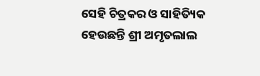ସେହି ଚିତ୍ରକର ଓ ସାହିତ୍ୟିକ ହେଉଛନ୍ତି ଶ୍ରୀ ଅମୃତଲାଲ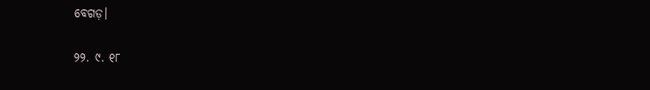ବେଗଡ଼।

୨୨. ୯. ୧୮